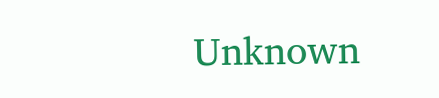Unknown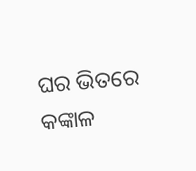ଘର ଭିତରେ କଙ୍କାଳ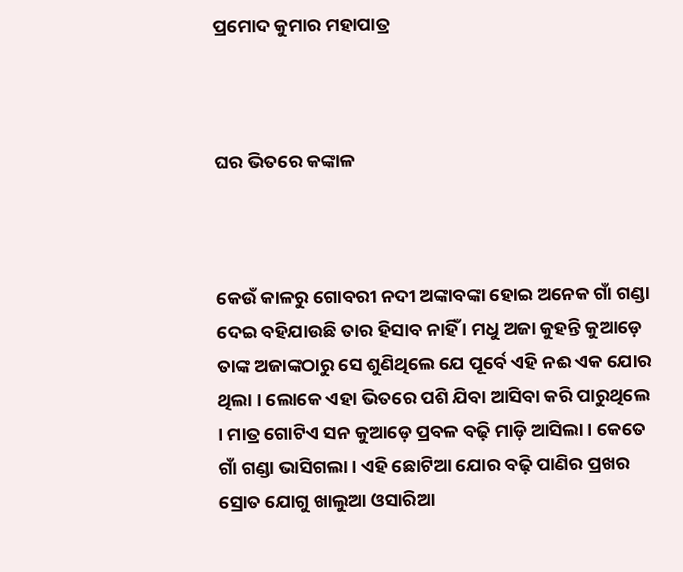ପ୍ରମୋଦ କୁମାର ମହାପାତ୍ର



ଘର ଭିତରେ କଙ୍କାଳ



କେଉଁ କାଳରୁ ଗୋବରୀ ନଦୀ ଅଙ୍କାବଙ୍କା ହୋଇ ଅନେକ ଗାଁ ଗଣ୍ଡା ଦେଇ ବହିଯାଉଛି ତାର ହିସାବ ନାହିଁ । ମଧୁ ଅଜା କୁହନ୍ତି କୁଆଡ଼େ ତାଙ୍କ ଅଜାଙ୍କଠାରୁ ସେ ଶୁଣିଥିଲେ ଯେ ପୂର୍ବେ ଏହି ନଈ ଏକ ଯୋର ଥିଲା । ଲୋକେ ଏହା ଭିତରେ ପଶି ଯିବା ଆସିବା କରି ପାରୁଥିଲେ । ମାତ୍ର ଗୋଟିଏ ସନ କୁଆଡ଼େ ପ୍ରବଳ ବଢ଼ି ମାଡ଼ି ଆସିଲା । କେତେ ଗାଁ ଗଣ୍ଡା ଭାସିଗଲା । ଏହି ଛୋଟିଆ ଯୋର ବଢ଼ି ପାଣିର ପ୍ରଖର ସ୍ରୋତ ଯୋଗୁ ଖାଲୁଆ ଓସାରିଆ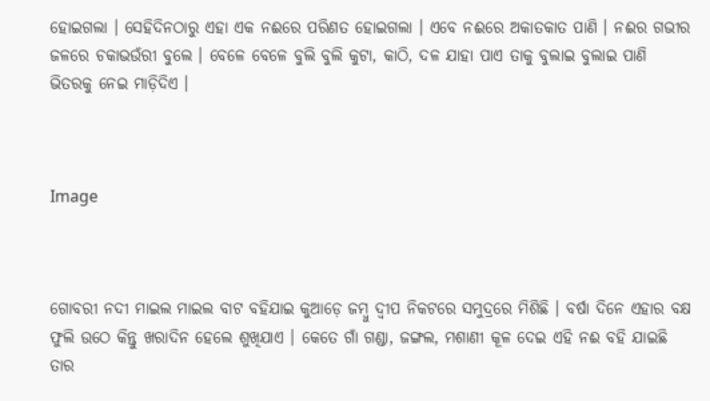ହୋଇଗଲା । ସେହିଦିନଠାରୁ ଏହା ଏକ ନଈରେ ପରିଣତ ହୋଇଗଲା । ଏବେ ନଈରେ ଅକାତକାତ ପାଣି । ନଈର ଗଭୀର ଜଳରେ ଚକାଭଉଁରୀ ବୁଲେ । ବେଳେ ବେଳେ ବୁଲି ବୁଲି କୁଟା, କାଠି, ଦଳ ଯାହା ପାଏ ତାକୁ ବୁଲାଇ ବୁଲାଇ ପାଣି ଭିତରକୁ ନେଇ ମାଡ଼ିଦିଏ ।



Image



ଗୋବରୀ ନଦୀ ମାଇଲ ମାଇଲ ବାଟ ବହିଯାଇ କୁଆଡ଼େ ଜମ୍ବୁ ଦ୍ୱୀପ ନିକଟରେ ସମୁଦ୍ରରେ ମିଶିଛି । ବର୍ଷା ଦିନେ ଏହାର ବକ୍ଷ ଫୁଲି ଉଠେ କିନ୍ତୁ ଖରାଦିନ ହେଲେ ଶୁଖିଯାଏ । କେତେ ଗାଁ ଗଣ୍ଡା, ଜଙ୍ଗଲ, ମଶାଣୀ କୂଳ ଦେଇ ଏହି ନଈ ବହି ଯାଇଛି ତାର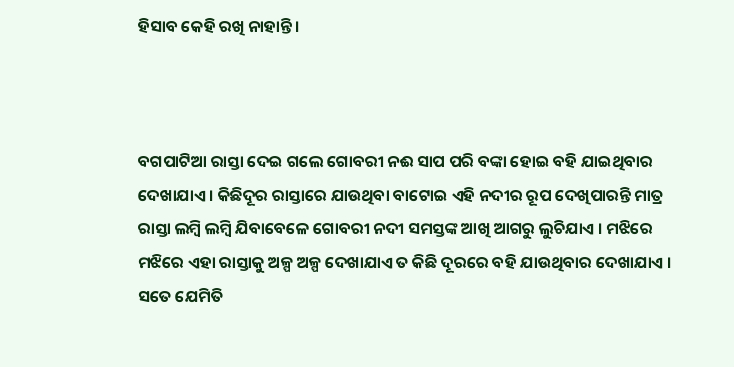ହିସାବ କେହି ରଖି ନାହାନ୍ତି ।



ବଗପାଟିଆ ରାସ୍ତା ଦେଇ ଗଲେ ଗୋବରୀ ନଈ ସାପ ପରି ବଙ୍କା ହୋଇ ବହି ଯାଇଥିବାର ଦେଖାଯାଏ । କିଛିଦୂର ରାସ୍ତାରେ ଯାଉଥିବା ବାଟୋଇ ଏହି ନଦୀର ରୂପ ଦେଖିପାରନ୍ତି ମାତ୍ର ରାସ୍ତା ଲମ୍ବି ଲମ୍ବି ଯିବାବେଳେ ଗୋବରୀ ନଦୀ ସମସ୍ତଙ୍କ ଆଖି ଆଗରୁ ଲୁଚିଯାଏ । ମଝିରେ ମଝିରେ ଏହା ରାସ୍ତାକୁ ଅଳ୍ପ ଅଳ୍ପ ଦେଖାଯାଏ ତ କିଛି ଦୂରରେ ବହି ଯାଉଥିବାର ଦେଖାଯାଏ । ସତେ ଯେମିତି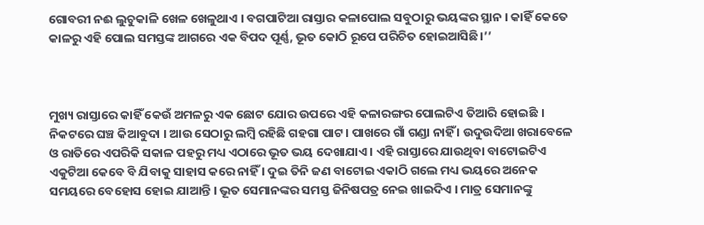ଗୋବରୀ ନଈ ଲୁଚୁକାଳି ଖେଳ ଖେଳୁଥାଏ । ବଗପାଟିଆ ରାସ୍ତାର କଳାପୋଲ ସବୁଠାରୁ ଭୟଙ୍କର ସ୍ଥାନ । କାହିଁ କେତେ କାଳରୁ ଏହି ପୋଲ ସମସ୍ତଙ୍କ ଆଗରେ ଏକ ବିପଦ ପୂର୍ଣ୍ଣ, ଭୂତ କୋଠି ରୂପେ ପରିଚିତ ହୋଇଆସିଛି।’’



ମୁଖ୍ୟ ରାସ୍ତାରେ କାହିଁ କେଉଁ ଅମଳରୁ ଏକ ଛୋଟ ଯୋର ଉପରେ ଏହି କଳାରଙ୍ଗର ପୋଲଟିଏ ତିଆରି ହୋଇଛି । ନିକଟରେ ଘଞ୍ଚ କିଆବୁଦା । ଆଉ ସେଠାରୁ ଲମ୍ବି ରହିଛି ଗହଗା ପାଟ । ପାଖରେ ଗାଁ ଗଣ୍ଡା ନାହିଁ । ଉଦୁଉଦିଆ ଖରାବେଳେ ଓ ରାତିରେ ଏପରିକି ସକାଳ ପହରୁ ମଧ୍ୟ ଏଠାରେ ଭୂତ ଭୟ ଦେଖାଯାଏ । ଏହି ରାସ୍ତାରେ ଯାଉଥିବା ବାଟୋଇଟିଏ ଏକୁଟିଆ କେବେ ବି ଯିବାକୁ ସାହାସ କରେ ନାହିଁ । ଦୁଇ ତିନି ଜଣ ବାଟୋଇ ଏକାଠି ଗଲେ ମଧ୍ୟ ଭୟରେ ଅନେକ ସମୟରେ ବେହୋସ ହୋଇ ଯାଆନ୍ତି । ଭୂତ ସେମାନଙ୍କର ସମସ୍ତ ଜିନିଷପତ୍ର ନେଇ ଖାଇଦିଏ । ମାତ୍ର ସେମାନଙ୍କୁ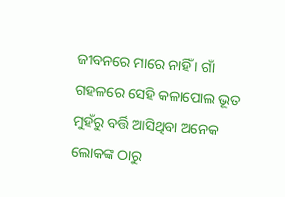ଜୀବନରେ ମାରେ ନାହିଁ । ଗାଁ ଗହଳରେ ସେହି କଳାପୋଲ ଭୂତ ମୁହଁରୁ ବର୍ତ୍ତି ଆସିଥିବା ଅନେକ ଲୋକଙ୍କ ଠାରୁ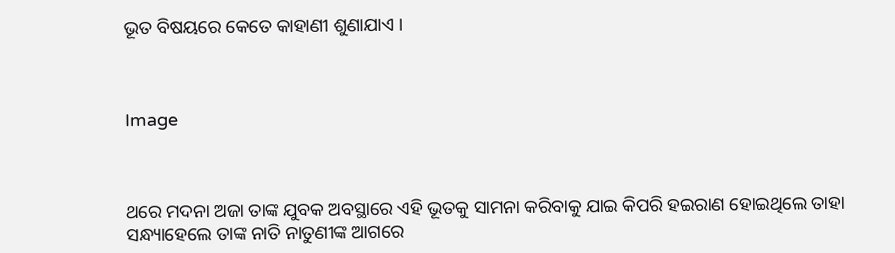ଭୂତ ବିଷୟରେ କେତେ କାହାଣୀ ଶୁଣାଯାଏ ।



Image



ଥରେ ମଦନା ଅଜା ତାଙ୍କ ଯୁବକ ଅବସ୍ଥାରେ ଏହି ଭୂତକୁ ସାମନା କରିବାକୁ ଯାଇ କିପରି ହଇରାଣ ହୋଇଥିଲେ ତାହା ସନ୍ଧ୍ୟାହେଲେ ତାଙ୍କ ନାତି ନାତୁଣୀଙ୍କ ଆଗରେ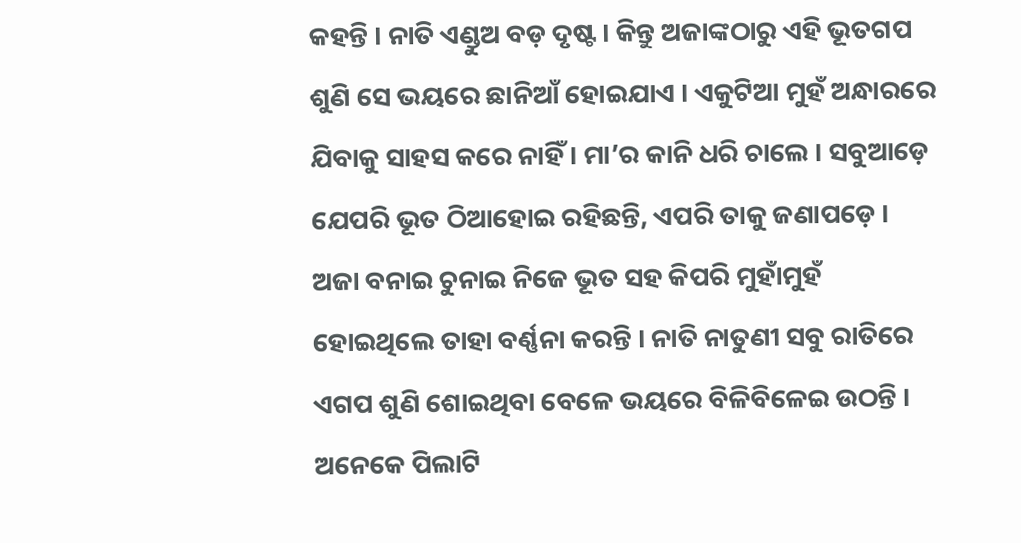କହନ୍ତି । ନାତି ଏଣ୍ଡୁଅ ବଡ଼ ଦୃଷ୍ଟ । କିନ୍ତୁ ଅଜାଙ୍କଠାରୁ ଏହି ଭୂତଗପ ଶୁଣି ସେ ଭୟରେ ଛାନିଆଁ ହୋଇଯାଏ । ଏକୁଟିଆ ମୁହଁ ଅନ୍ଧାରରେ ଯିବାକୁ ସାହସ କରେ ନାହିଁ । ମା’ର କାନି ଧରି ଚାଲେ । ସବୁଆଡ଼େ ଯେପରି ଭୂତ ଠିଆହୋଇ ରହିଛନ୍ତି, ଏପରି ତାକୁ ଜଣାପଡ଼େ । ଅଜା ବନାଇ ଚୁନାଇ ନିଜେ ଭୂତ ସହ କିପରି ମୁହାଁମୁହଁ ହୋଇଥିଲେ ତାହା ବର୍ଣ୍ଣନା କରନ୍ତି । ନାତି ନାତୁଣୀ ସବୁ ରାତିରେ ଏଗପ ଶୁଣି ଶୋଇଥିବା ବେଳେ ଭୟରେ ବିଳିବିଳେଇ ଉଠନ୍ତି । ଅନେକେ ପିଲାଟି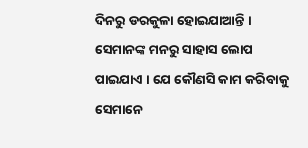ଦିନରୁ ଡରକୁଳା ହୋଇଯାଆନ୍ତି । ସେମାନଙ୍କ ମନରୁ ସାହାସ ଲୋପ ପାଇଯାଏ । ଯେ କୌଣସି କାମ କରିବାକୁ ସେମାନେ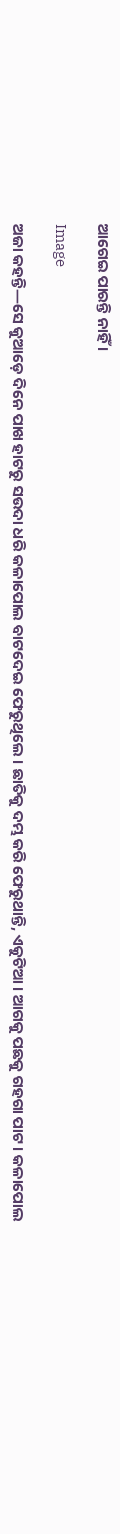ଆଗେଇ ପାରନ୍ତି ନାହିଁ ।

Image

ଅଜା କହନ୍ତି—ସେ କୁଆଡ଼େ ଦିନେ ପାଖ ହାଟରୁ ସଉଦା ଧରି କଳାପୋଲ ବାଟଦେଇ ଫେରୁଥିଲେ । ଛାତିକୁ ଦମ୍ଭ କରି ଫେରୁଥାନ୍ତି, ଏକୁଟିଆ । ଆଗକୁ ପଛକୁ ଗହଗା ପାଟ । କଳାପୋଲ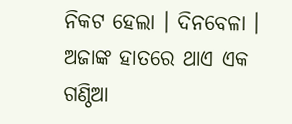ନିକଟ ହେଲା । ଦିନବେଳା । ଅଜାଙ୍କ ହାତରେ ଥାଏ ଏକ ଗଣ୍ଠିଆ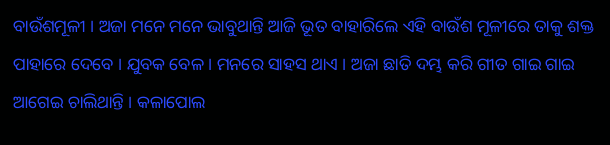ବାଉଁଶମୂଳୀ । ଅଜା ମନେ ମନେ ଭାବୁଥାନ୍ତି ଆଜି ଭୂତ ବାହାରିଲେ ଏହି ବାଉଁଶ ମୂଳୀରେ ତାକୁ ଶକ୍ତ ପାହାରେ ଦେବେ । ଯୁବକ ବେଳ । ମନରେ ସାହସ ଥାଏ । ଅଜା ଛାତି ଦମ୍ଭ କରି ଗୀତ ଗାଇ ଗାଇ ଆଗେଇ ଚାଲିଥାନ୍ତି । କଳାପୋଲ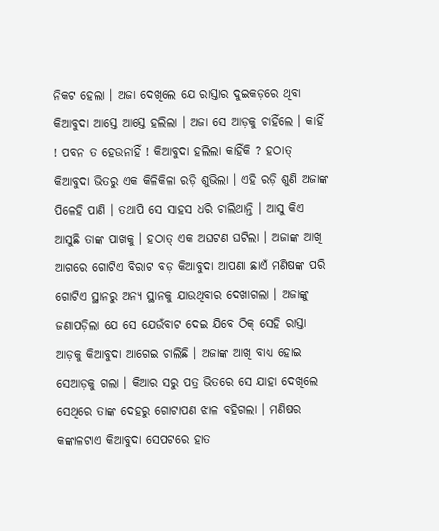ନିକଟ ହେଲା । ଅଜା ଦେଖିଲେ ଯେ ରାସ୍ତାର ଦୁଇକଡ଼ରେ ଥିବା କିଆବୁଦା ଆସ୍ତେ ଆସ୍ତେ ହଲିଲା । ଅଜା ସେ ଆଡ଼କୁ ଚାହିଁଲେ । କାହିଁ ! ପବନ ତ ହେଉନାହିଁ ! କିଆବୁଦା ହଲିଲା କାହିଁକି ? ହଠାତ୍‌ କିଆବୁଦା ଭିତରୁ ଏକ କିଳିକିଳା ରଡ଼ି ଶୁଭିଲା । ଏହି ରଡ଼ି ଶୁଣି ଅଜାଙ୍କ ପିଳେହି ପାଣି । ତଥାପି ସେ ସାହସ ଧରି ଚାଲିଥାନ୍ତି । ଆସୁ କିଏ ଆସୁଛି ତାଙ୍କ ପାଖକୁ । ହଠାତ୍‌ ଏକ ଅଘଟଣ ଘଟିଲା । ଅଜାଙ୍କ ଆଖି ଆଗରେ ଗୋଟିଏ ବିରାଟ ବଡ଼ କିଆବୁଦା ଆପଣା ଛାଏଁ ମଣିଷଙ୍କ ପରି ଗୋଟିଏ ସ୍ଥାନରୁ ଅନ୍ୟ ସ୍ଥାନକୁ ଯାଉଥିବାର ଦେଖାଗଲା । ଅଜାଙ୍କୁ ଜଣାପଡ଼ିଲା ଯେ ସେ ଯେଉଁବାଟ ଦେଇ ଯିବେ ଠିକ୍‌ ସେହି ରାସ୍ତା ଆଡ଼କୁ କିଆବୁଦା ଆଗେଇ ଚାଲିଛି । ଅଜାଙ୍କ ଆଖି ବାଧ୍ୟ ହୋଇ ସେଆଡ଼କୁ ଗଲା । କିଆର ସରୁ ପତ୍ର ଭିତରେ ସେ ଯାହା ଦେଖିଲେ ସେଥିରେ ତାଙ୍କ ଦେହରୁ ଗୋଟାପଣ ଝାଳ ବହିଗଲା । ମଣିଷର କଙ୍କାଳଟାଏ କିଆବୁଦା ସେପଟରେ ହାତ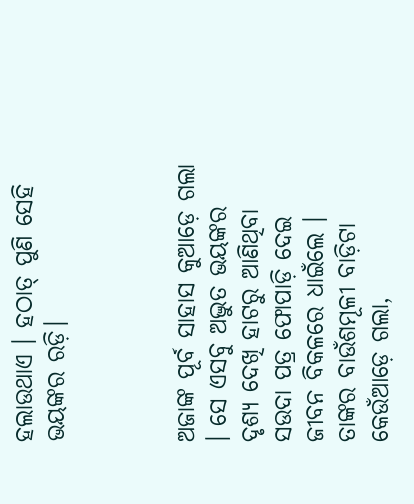ହଲାଉଥାଏ । ହଠାତ୍‌ ପୁଣି ସେହି ଭୟଙ୍କର ରଡ଼ି।



ଅଜାଙ୍କ ପୂର୍ବ ସାହାସ କୁଆଡ଼େ ଗଲା । ସେ ଏସବୁ ଅଦ୍ଭୁତ ଭୟଙ୍କର ଦୃଶ୍ୟ ଦେଖି ହାଟରୁ ଆଣିଥିବା ସଉଦା ପତ୍ର ଫୋପାଡ଼ି ଦେଇ ଜୀବନ ବିକଳରେ ଧାଇଁଲେ । ତାଙ୍କର ବାଉଁଶମୂଳୀ ବାଡ଼ିଟା କେଉଁଆଡ଼େ ଗଲା,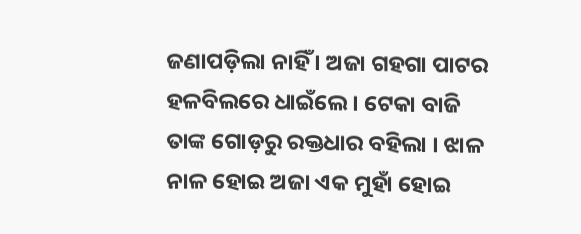ଜଣାପଡ଼ିଲା ନାହିଁ । ଅଜା ଗହଗା ପାଟର ହଳବିଲରେ ଧାଇଁଲେ । ଟେକା ବାଜି ତାଙ୍କ ଗୋଡ଼ରୁ ରକ୍ତଧାର ବହିଲା । ଝାଳ ନାଳ ହୋଇ ଅଜା ଏକ ମୁହାଁ ହୋଇ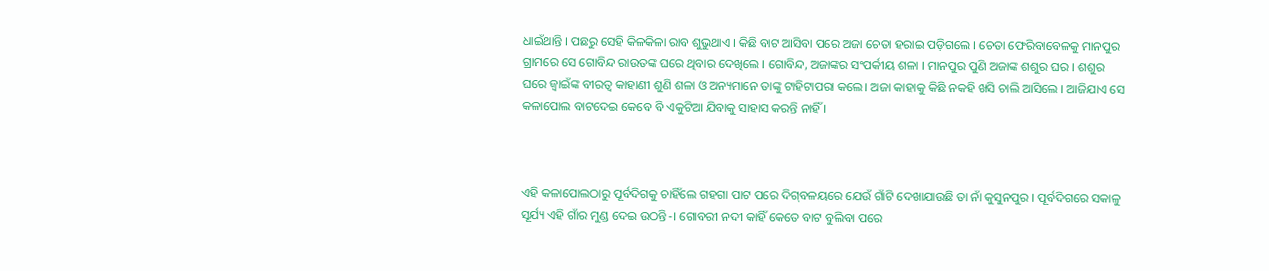ଧାଇଁଥାନ୍ତି । ପଛରୁ ସେହି କିଳକିଳା ରାବ ଶୁଭୁଥାଏ । କିଛି ବାଟ ଆସିବା ପରେ ଅଜା ଚେତା ହରାଇ ପଡ଼ିଗଲେ । ଚେତା ଫେରିବାବେଳକୁ ମାନପୁର ଗ୍ରାମରେ ସେ ଗୋବିନ୍ଦ ରାଉତଙ୍କ ଘରେ ଥିବାର ଦେଖିଲେ । ଗୋବିନ୍ଦ, ଅଜାଙ୍କର ସଂପର୍କୀୟ ଶଳା । ମାନପୁର ପୁଣି ଅଜାଙ୍କ ଶଶୁର ଘର । ଶଶୁର ଘରେ ଜ୍ୱାଇଁଙ୍କ ବୀରତ୍ୱ କାହାଣୀ ଶୁଣି ଶଳା ଓ ଅନ୍ୟମାନେ ତାଙ୍କୁ ଟାହିଟାପରା କଲେ। ଅଜା କାହାକୁ କିଛି ନକହି ଖସି ଚାଲି ଆସିଲେ । ଆଜିଯାଏ ସେ କଳାପୋଲ ବାଟଦେଇ କେବେ ବି ଏକୁଟିଆ ଯିବାକୁ ସାହାସ କରନ୍ତି ନାହିଁ ।



ଏହି କଳାପୋଲଠାରୁ ପୂର୍ବଦିଗକୁ ଚାହିଁଲେ ଗହଗା ପାଟ ପରେ ଦିଗ୍‍ବଳୟରେ ଯେଉଁ ଗାଁଟି ଦେଖାଯାଉଛି ତା ନାଁ କୁସୁନପୁର । ପୂର୍ବଦିଗରେ ସକାଳୁ ସୂର୍ଯ୍ୟ ଏହି ଗାଁର ମୁଣ୍ଡ ଦେଇ ଉଠନ୍ତି-। ଗୋବରୀ ନଦୀ କାହିଁ କେତେ ବାଟ ବୁଲିବା ପରେ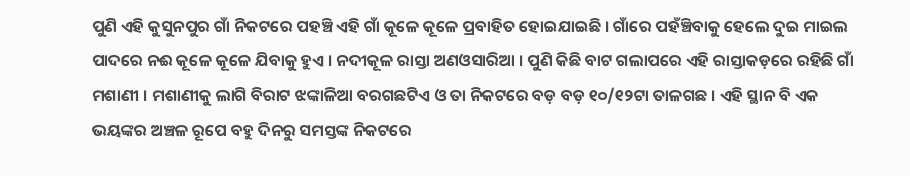ପୁଣି ଏହି କୁସୁନପୁର ଗାଁ ନିକଟରେ ପହଞ୍ଚି ଏହି ଗାଁ କୂଳେ କୂଳେ ପ୍ରବାହିତ ହୋଇଯାଇଛି । ଗାଁରେ ପହଁଞ୍ଚିବାକୁ ହେଲେ ଦୁଇ ମାଇଲ ପାଦରେ ନଈ କୂଳେ କୂଳେ ଯିବାକୁ ହୁଏ । ନଦୀକୂଳ ରାସ୍ତା ଅଣଓସାରିଆ । ପୁଣି କିଛି ବାଟ ଗଲାପରେ ଏହି ରାସ୍ତାକଡ଼ରେ ରହିଛି ଗାଁ ମଶାଣୀ । ମଶାଣୀକୁ ଲାଗି ବିରାଟ ଝଙ୍କାଳିଆ ବରଗଛଟିଏ ଓ ତା ନିକଟରେ ବଡ଼ ବଡ଼ ୧୦/୧୨ଟା ତାଳଗଛ । ଏହି ସ୍ଥାନ ବି ଏକ ଭୟଙ୍କର ଅଞ୍ଚଳ ରୂପେ ବହୁ ଦିନରୁ ସମସ୍ତଙ୍କ ନିକଟରେ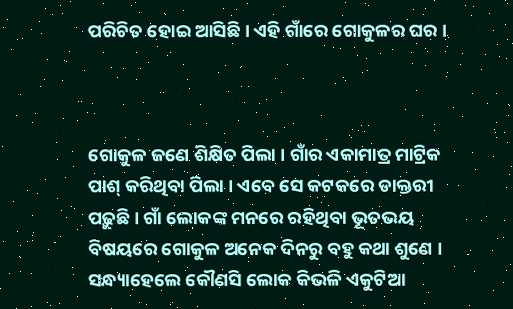ପରିଚିତ ହୋଇ ଆସିଛି । ଏହି ଗାଁରେ ଗୋକୁଳର ଘର ।



ଗୋକୁଳ ଜଣେ ଶିକ୍ଷିତ ପିଲା । ଗାଁର ଏକାମାତ୍ର ମାଟ୍ରିକ ପାଶ୍‌ କରିଥିବା ପିଲା । ଏବେ ସେ କଟକରେ ଡାକ୍ତରୀ ପଢ଼ୁଛି । ଗାଁ ଲୋକଙ୍କ ମନରେ ରହିଥିବା ଭୂତଭୟ ବିଷୟରେ ଗୋକୁଳ ଅନେକ ଦିନରୁ ବହୁ କଥା ଶୁଣେ । ସନ୍ଧ୍ୟାହେଲେ କୌଣସି ଲୋକ କିଭଳି ଏକୁଟିଆ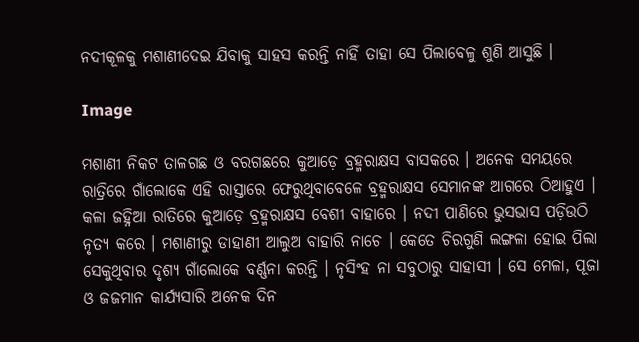ନଦୀକୂଳକୁ ମଶାଣୀଦେଇ ଯିବାକୁ ସାହସ କରନ୍ତି ନାହିଁ ତାହା ସେ ପିଲାବେଳୁ ଶୁଣି ଆସୁଛି ।

Image

ମଶାଣୀ ନିକଟ ତାଳଗଛ ଓ ବରଗଛରେ କୁଆଡ଼େ ବ୍ରହ୍ମରାକ୍ଷସ ବାସକରେ । ଅନେକ ସମୟରେ ରାତ୍ରିରେ ଗାଁଲୋକେ ଏହି ରାସ୍ତାରେ ଫେରୁଥିବାବେଳେ ବ୍ରହ୍ମରାକ୍ଷସ ସେମାନଙ୍କ ଆଗରେ ଠିଆହୁଏ । କଳା ଜହ୍ନିଆ ରାତିରେ କୁଆଡ଼େ ବ୍ରହ୍ମରାକ୍ଷସ ବେଶୀ ବାହାରେ । ନଦୀ ପାଣିରେ ଭୁସଭାସ ପଡ଼ିଉଠି ନୃତ୍ୟ କରେ । ମଶାଣୀରୁ ଡାହାଣୀ ଆଲୁଅ ବାହାରି ନାଚେ । କେତେ ଚିରଗୁଣି ଲଙ୍ଗଳା ହୋଇ ପିଲା ସେକୁଥିବାର ଦୃଶ୍ୟ ଗାଁଲୋକେ ବର୍ଣ୍ଣନା କରନ୍ତି । ନୃସିଂହ ନା ସବୁଠାରୁ ସାହାସୀ । ସେ ମେଳା, ପୂଜା ଓ ଜଜମାନ କାର୍ଯ୍ୟସାରି ଅନେକ ଦିନ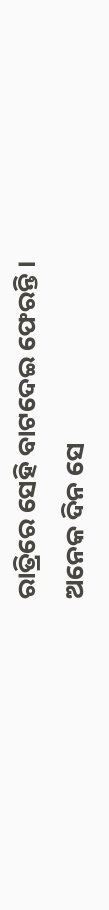ରାତ୍ରିରେ ସେହି ବାଟଦେଇ ଫେରନ୍ତି । ଅନେକ ଦିନ ସେ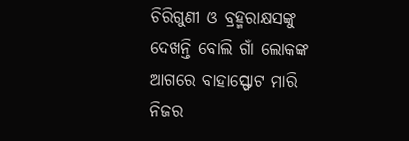ଚିରିଗୁଣୀ ଓ ବ୍ରହ୍ମରାକ୍ଷସଙ୍କୁ ଦେଖନ୍ତି ବୋଲି ଗାଁ ଲୋକଙ୍କ ଆଗରେ ବାହାସ୍ଫୋଟ ମାରି ନିଜର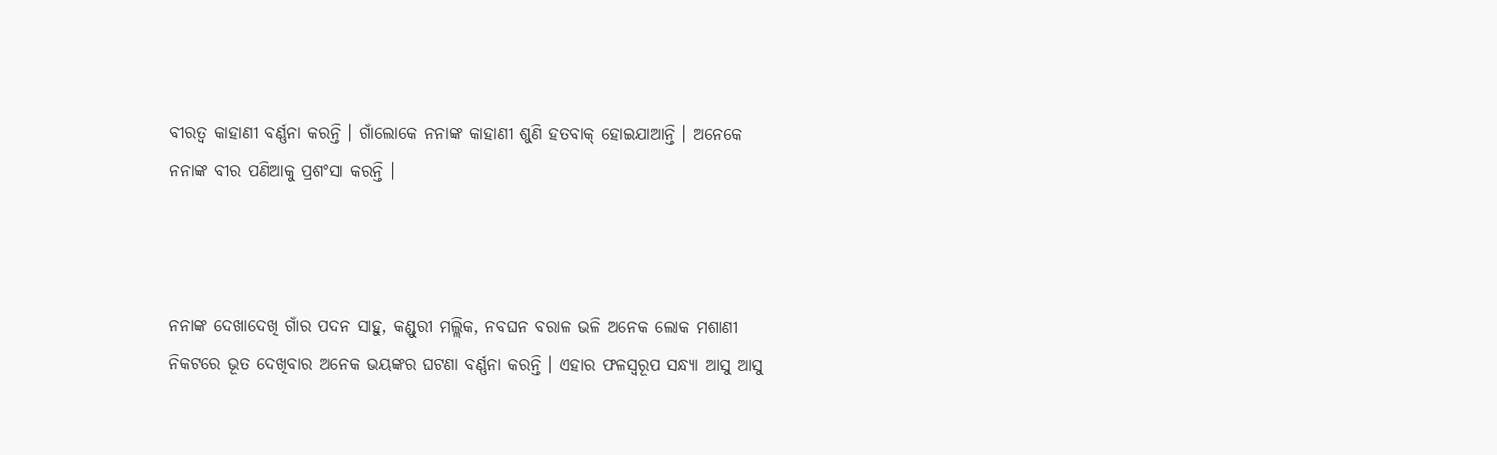ବୀରତ୍ୱ କାହାଣୀ ବର୍ଣ୍ଣନା କରନ୍ତି । ଗାଁଲୋକେ ନନାଙ୍କ କାହାଣୀ ଶୁଣି ହତବାକ୍‌ ହୋଇଯାଆନ୍ତି । ଅନେକେ ନନାଙ୍କ ବୀର ପଣିଆକୁ ପ୍ରଶଂସା କରନ୍ତି ।



ନନାଙ୍କ ଦେଖାଦେଖି ଗାଁର ପଦନ ସାହୁ, କଣ୍ଡୁରୀ ମଲ୍ଲିକ, ନବଘନ ବରାଳ ଭଳି ଅନେକ ଲୋକ ମଶାଣୀ ନିକଟରେ ଭୂତ ଦେଖିବାର ଅନେକ ଭୟଙ୍କର ଘଟଣା ବର୍ଣ୍ଣନା କରନ୍ତି । ଏହାର ଫଳସ୍ୱରୂପ ସନ୍ଧ୍ୟା ଆସୁ ଆସୁ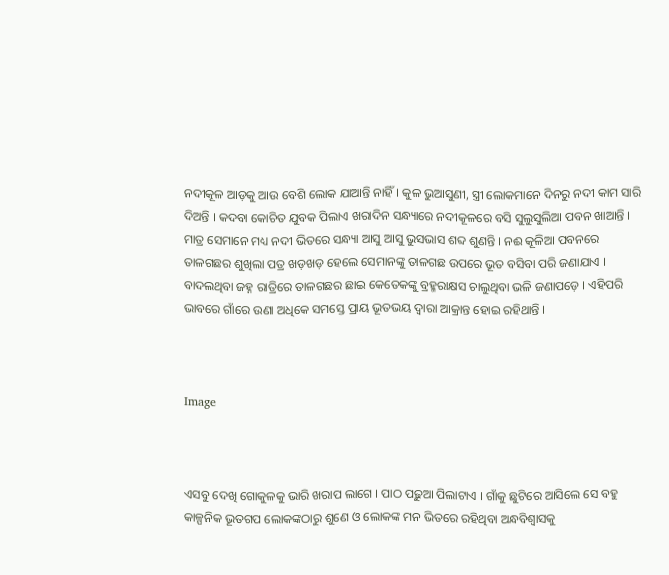ନଦୀକୂଳ ଆଡ଼କୁ ଆଉ ବେଶି ଲୋକ ଯାଆନ୍ତି ନାହିଁ । କୁଳ ଭୁଆସୁଣୀ, ସ୍ତ୍ରୀ ଲୋକମାନେ ଦିନରୁ ନଦୀ କାମ ସାରି ଦିଅନ୍ତି । କଦବା କୋଚିତ ଯୁବକ ପିଲାଏ ଖରାଦିନ ସନ୍ଧ୍ୟାରେ ନଦୀକୂଳରେ ବସି ସୁଲୁସୁଲିଆ ପବନ ଖାଆନ୍ତି । ମାତ୍ର ସେମାନେ ମଧ୍ୟ ନଦୀ ଭିତରେ ସନ୍ଧ୍ୟା ଆସୁ ଆସୁ ଭୁସଭାସ ଶବ୍ଦ ଶୁଣନ୍ତି । ନଈ କୂଳିଆ ପବନରେ ତାଳଗଛର ଶୁଖିଲା ପତ୍ର ଖଡ଼ଖଡ଼ ହେଲେ ସେମାନଙ୍କୁ ତାଳଗଛ ଉପରେ ଭୂତ ବସିବା ପରି ଜଣାଯାଏ । ବାଦଲଥିବା ଜହ୍ନ ରାତ୍ରିରେ ତାଳଗଛର ଛାଇ କେତେକଙ୍କୁ ବ୍ରହ୍ମରାକ୍ଷସ ଚାଲୁଥିବା ଭଳି ଜଣାପଡ଼େ । ଏହିପରି ଭାବରେ ଗାଁରେ ଉଣା ଅଧିକେ ସମସ୍ତେ ପ୍ରାୟ ଭୂତଭୟ ଦ୍ଵାରା ଆକ୍ରାନ୍ତ ହୋଇ ରହିଥାନ୍ତି ।



Image



ଏସବୁ ଦେଖି ଗୋକୁଳକୁ ଭାରି ଖରାପ ଲାଗେ । ପାଠ ପଢ଼ୁଆ ପିଲାଟାଏ । ଗାଁକୁ ଛୁଟିରେ ଆସିଲେ ସେ ବହୁ କାଳ୍ପନିକ ଭୂତଗପ ଲୋକଙ୍କଠାରୁ ଶୁଣେ ଓ ଲୋକଙ୍କ ମନ ଭିତରେ ରହିଥିବା ଅନ୍ଧବିଶ୍ଵାସକୁ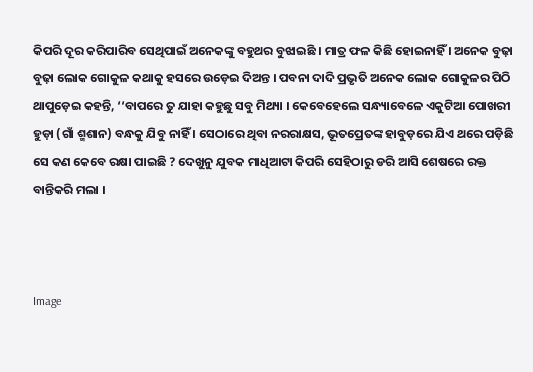କିପରି ଦୂର କରିପାରିବ ସେଥିପାଇଁ ଅନେକଙ୍କୁ ବହୁଥର ବୁଝାଇଛି । ମାତ୍ର ଫଳ କିଛି ହୋଇନାହିଁ । ଅନେକ ବୁଢ଼ା ବୁଢ଼ା ଲୋକ ଗୋକୁଳ କଥାକୁ ହସରେ ଉଡ଼େଇ ଦିଅନ୍ତ । ପବନା ଦାଦି ପ୍ରଭୃତି ଅନେକ ଲୋକ ଗୋକୁଳର ପିଠି ଥାପୁଡ଼େଇ କହନ୍ତି, ‘‘ବାପରେ ତୁ ଯାହା କହୁଛୁ ସବୁ ମିଥ୍ୟା । କେବେହେଲେ ସନ୍ଧ୍ୟାବେଳେ ଏକୁଟିଆ ପୋଖରୀ ହୁଡ଼ା (ଗାଁ ଶ୍ମଶାନ) ବନ୍ଧକୁ ଯିବୁ ନାହିଁ । ସେଠାରେ ଥିବା ନରରାକ୍ଷସ, ଭୂତପ୍ରେତଙ୍କ ହାବୁଡ଼ରେ ଯିଏ ଥରେ ପଡ଼ିଛି ସେ କଣ କେବେ ରକ୍ଷା ପାଇଛି ? ଦେଖୁନୁ ଯୁବକ ମାଧିଆଟା କିପରି ସେହିଠାରୁ ଡରି ଆସି ଶେଷରେ ରକ୍ତ ବାନ୍ତିକରି ମଲା ।



Image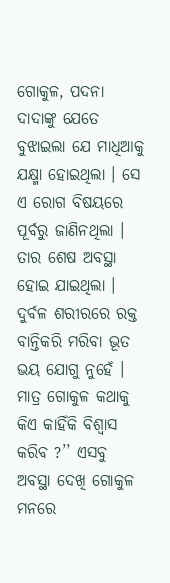ଗୋକୁଳ, ପଦନା ଦାଦାଙ୍କୁ ଯେତେ ବୁଝାଇଲା ଯେ ମାଧି‌ଆକୁ ଯକ୍ଷ୍ମା ହୋଇଥିଲା । ସେ ଏ ରୋଗ ବିଷୟରେ ପୂର୍ବରୁ ଜାଣିନଥିଲା । ତାର ଶେଷ ଅବସ୍ଥା ହୋଇ ଯାଇଥିଲା । ଦୁର୍ବଳ ଶରୀରରେ ରକ୍ତ ବାନ୍ତିକରି ମରିବା ଭୂତ ଭୟ ଯୋଗୁ ନୁହେଁ । ମାତ୍ର ଗୋକୁଳ କଥାକୁ କିଏ କାହିଁକି ବିଶ୍ୱାସ କରିବ ?’’ ଏସବୁ ଅବସ୍ଥା ଦେଖି ଗୋକୁଳ ମନରେ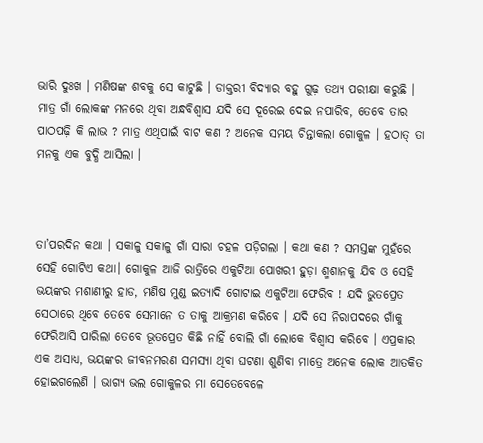ଭାରି ଦୁଃଖ । ମଣିଷଙ୍କ ଶବକୁ ସେ କାଟୁଛି । ଡାକ୍ତରୀ ବିଦ୍ୟାର ବହୁ ଗୁଢ଼ ତଥ୍ୟ ପରୀକ୍ଷା କରୁଛି । ମାତ୍ର ଗାଁ ଲୋକଙ୍କ ମନରେ ଥିବା ଅନ୍ଧବିଶ୍ୱାସ ଯଦି ସେ ଦୂରେଇ ଦେଇ ନପାରିବ, ତେବେ ତାର ପାଠପଢ଼ି କି ଲାଭ ? ମାତ୍ର ଏଥିପାଇଁ ବାଟ କଣ ? ଅନେକ ସମୟ ଚିନ୍ତାକଲା ଗୋକୁଳ । ହଠାତ୍‌ ତା ମନକୁ ଏକ ବୁଦ୍ଧି ଆସିଲା ।



ତା’ପରଦିନ କଥା । ସକାଳୁ ସକାଳୁ ଗାଁ ସାରା ଚହଳ ପଡ଼ିଗଲା । କଥା କଣ ? ସମସ୍ତଙ୍କ ମୁହଁରେ ସେହି ଗୋଟିଏ କଥା। ଗୋକୁଳ ଆଜି ରାତ୍ରିରେ ଏକୁଟିଆ ପୋଖରୀ ହୁଡ଼ା ଶ୍ମଶାନକୁ ଯିବ ଓ ସେହି ଭୟଙ୍କର ମଶାଣୀରୁ ହାଡ, ମଣିଷ ମୁଣ୍ଡ ଇତ୍ୟାଦି ଗୋଟାଇ ଏକୁଟିଆ ଫେରିବ ! ଯଦି ଭୁତପ୍ରେତ ସେଠାରେ ଥିବେ ତେବେ ସେମାନେ ତ ତାକୁ ଆକ୍ରମଣ କରିବେ । ଯଦି ସେ ନିରାପଦରେ ଗାଁକୁ ଫେରିଆସି ପାରିଲା ତେବେ ଭୂତପ୍ରେତ କିଛି ନାହିଁ ବୋଲି ଗାଁ ଲୋକେ ବିଶ୍ଵାସ କରିବେ । ଏପ୍ରକାର ଏକ ଅସାଧ୍ୟ, ଭୟଙ୍କର ଜୀବନମରଣ ସମସ୍ୟା ଥିବା ଘଟଣା ଶୁଣିବା ମାତ୍ରେ ଅନେକ ଲୋକ ଆତକିତ ହୋଇଗଲେଣି । ଭାଗ୍ୟ ଭଲ ଗୋକୁଳର ମା ସେତେବେଳେ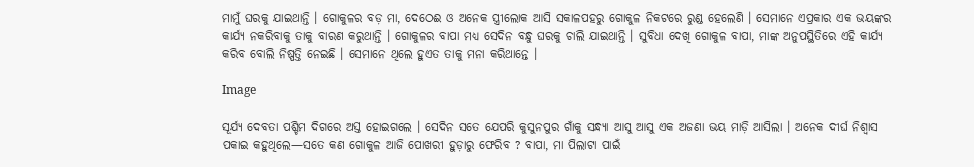ମାମୁଁ ଘରକୁ ଯାଇଥାନ୍ତି । ଗୋକୁଳର ବଡ଼ ମା, ଦେଠେଈ ଓ ଅନେକ ସ୍ତ୍ରୀଲୋକ ଆସି ସକାଳପହରୁ ଗୋକୁଳ ନିକଟରେ ରୁଣ୍ଡ ହେଲେଣି । ସେମାନେ ଏପ୍ରକାର ଏକ ଭୟଙ୍କର କାର୍ଯ୍ୟ ନକରିବାକୁ ତାକୁ ବାରଣ କରୁଥାନ୍ତି । ଗୋକୁଳର ବାପା ମଧ୍ୟ ସେଦିନ ବନ୍ଧୁ ଘରକୁ ଚାଲି ଯାଇଥାନ୍ତି । ସୁବିଧା ଦେଖି ଗୋକୁଳ ବାପା, ମାଙ୍କ ଅନୁପସ୍ଥିତିରେ ଏହି କାର୍ଯ୍ୟ କରିବ ବୋଲି ନିଷ୍ପତ୍ତି ନେଇଛି । ସେମାନେ ଥିଲେ ହୁଏତ ତାକୁ ମନା କରିଥାନ୍ତେ ।

Image

ସୂର୍ଯ୍ୟ ଦେବତା ପଶ୍ଚିମ ଦିଗରେ ଅସ୍ତ ହୋଇଗଲେ । ସେଦିନ ସତେ ଯେପରି କୁସୁନପୁର ଗାଁକୁ ସନ୍ଧ୍ୟା ଆସୁ ଆସୁ ଏକ ଅଜଣା ଭୟ ମାଡ଼ି ଆସିଲା । ଅନେକ ଦୀର୍ଘ ନିଶ୍ୱାସ ପକାଇ କହୁଥିଲେ—ସତେ କଣ ଗୋକୁଳ ଆଜି ପୋଖରୀ ହୁଡ଼ାରୁ ଫେରିବ ? ବାପା, ମା ପିଲାଟା ପାଇଁ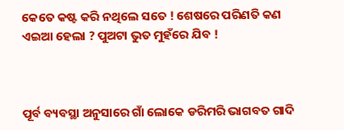କେତେ କଷ୍ଟ କରି ନଥିଲେ ସତେ ! ଶେଷରେ ପରିଣତି କଣ ଏଇଆ ହେଲା ? ପୁଅଟା ଭୁତ ମୁହଁରେ ଯିବ !



ପୂର୍ବ ବ୍ୟବସ୍ଥା ଅନୁସାରେ ଗାଁ ଲୋକେ ଡରିମରି ଭାଗବତ ଗାଦି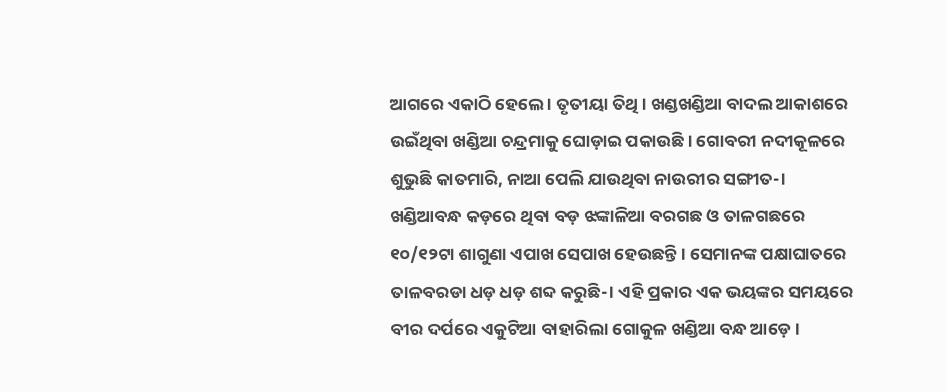ଆଗରେ ଏକାଠି ହେଲେ । ତୃତୀୟା ତିଥି । ଖଣ୍ଡଖଣ୍ଡିଆ ବାଦଲ ଆକାଶରେ ଉଇଁଥିବା ଖଣ୍ଡିଆ ଚନ୍ଦ୍ରମାକୁ ଘୋଡ଼ାଇ ପକାଉଛି । ଗୋବରୀ ନଦୀକୂଳରେ ଶୁଭୁଛି କାତମାରି, ନାଆ ପେଲି ଯାଉଥିବା ନାଉରୀର ସଙ୍ଗୀତ-। ଖଣ୍ଡିଆବନ୍ଧ କଡ଼ରେ ଥିବା ବଡ଼ ଝଙ୍କାଳିଆ ବରଗଛ ଓ ତାଳଗଛରେ ୧୦/୧୨ଟା ଶାଗୁଣା ଏପାଖ ସେପାଖ ହେଉଛନ୍ତି । ସେମାନଙ୍କ ପକ୍ଷାଘାତରେ ତାଳବରଡା ଧଡ଼ ଧଡ଼ ଶବ୍ଦ କରୁଛି-। ଏହି ପ୍ରକାର ଏକ ଭୟଙ୍କର ସମୟରେ ବୀର ଦର୍ପରେ ଏକୁଟିଆ ବାହାରିଲା ଗୋକୁଳ ଖଣ୍ଡିଆ ବନ୍ଧ ଆଡ଼େ ।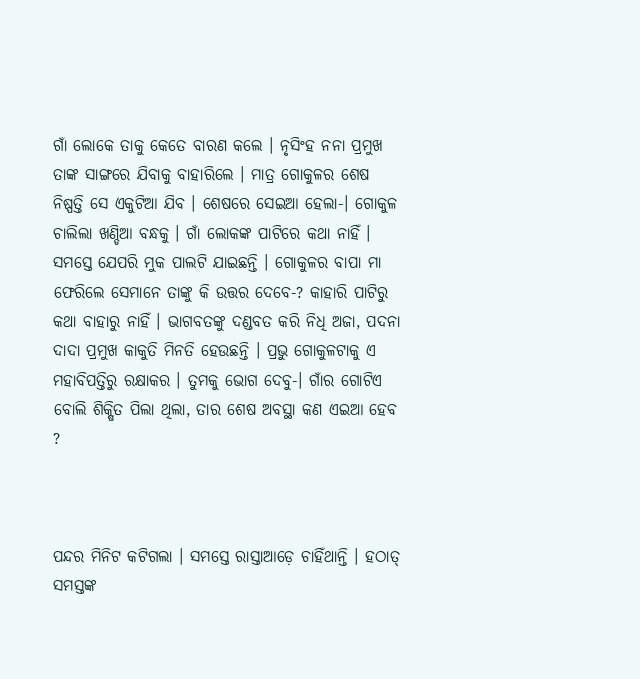ଗାଁ ଲୋକେ ତାକୁ କେତେ ବାରଣ କଲେ । ନୃସିଂହ ନନା ପ୍ରମୁଖ ତାଙ୍କ ସାଙ୍ଗରେ ଯିବାକୁ ବାହାରିଲେ । ମାତ୍ର ଗୋକୁଳର ଶେଷ ନିଷ୍ପତ୍ତି ସେ ଏକୁଟିଆ ଯିବ । ଶେଷରେ ସେଇଆ ହେଲା-। ଗୋକୁଳ ଚାଲିଲା ଖଣ୍ଡିଆ ବନ୍ଧକୁ । ଗାଁ ଲୋକଙ୍କ ପାଟିରେ କଥା ନାହିଁ । ସମସ୍ତେ ଯେପରି ମୁକ ପାଲଟି ଯାଇଛନ୍ତି । ଗୋକୁଳର ବାପା ମା ଫେରିଲେ ସେମାନେ ତାଙ୍କୁ କି ଉତ୍ତର ଦେବେ-? କାହାରି ପାଟିରୁ କଥା ବାହାରୁ ନାହିଁ । ଭାଗବତଙ୍କୁ ଦଣ୍ଡବତ କରି ନିଧି ଅଜା, ପଦନା ଦାଦା ପ୍ରମୁଖ କାକୁତି ମିନତି ହେଉଛନ୍ତି । ପ୍ରଭୁ ଗୋକୁଳଟାକୁ ଏ ମହାବିପତ୍ତିରୁ ରକ୍ଷାକର । ତୁମକୁ ଭୋଗ ଦେବୁ-। ଗାଁର ଗୋଟିଏ ବୋଲି ଶିକ୍ଷିତ ପିଲା ଥିଲା, ତାର ଶେଷ ଅବସ୍ଥା କଣ ଏଇଆ ହେବ ?



ପନ୍ଦର ମିନିଟ କଟିଗଲା । ସମସ୍ତେ ରାସ୍ତାଆଡ଼େ ଚାହିଁଥାନ୍ତି । ହଠାତ୍‌ ସମସ୍ତଙ୍କ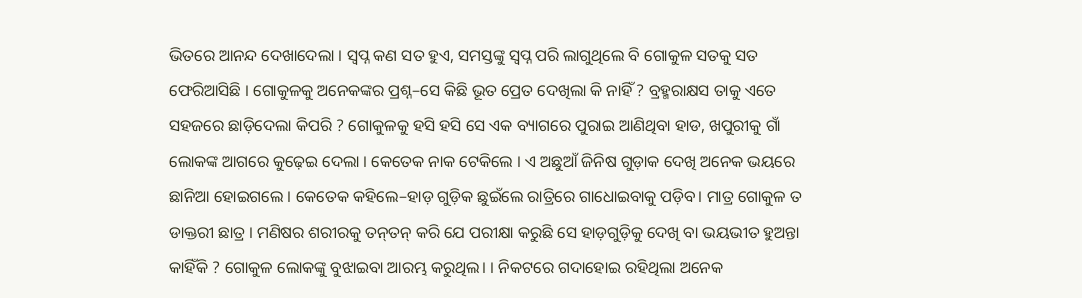ଭିତରେ ଆନନ୍ଦ ଦେଖାଦେଲା । ସ୍ଵପ୍ନ କଣ ସତ ହୁଏ, ସମସ୍ତଙ୍କୁ ସ୍ୱପ୍ନ ପରି ଲାଗୁଥିଲେ ବି ଗୋକୁଳ ସତକୁ ସତ ଫେରିଆସିଛି । ଗୋକୁଳକୁ ଅନେକଙ୍କର ପ୍ରଶ୍ନ–ସେ କିଛି ଭୂତ ପ୍ରେତ ଦେଖିଲା କି ନାହିଁ ? ବ୍ରହ୍ମରାକ୍ଷସ ତାକୁ ଏତେ ସହଜରେ ଛାଡ଼ିଦେଲା କିପରି ? ଗୋକୁଳକୁ ହସି ହସି ସେ ଏକ ବ୍ୟାଗରେ ପୁରାଇ ଆଣିଥିବା ହାଡ, ଖପୁରୀକୁ ଗାଁ ଲୋକଙ୍କ ଆଗରେ କୁଢ଼େଇ ଦେଲା । କେତେକ ନାକ ଟେକିଲେ । ଏ ଅଛୁଆଁ ଜିନିଷ ଗୁଡ଼ାକ ଦେଖି ଅନେକ ଭୟରେ ଛାନିଆ ହୋଇଗଲେ । କେତେକ କହିଲେ–ହାଡ଼ ଗୁଡ଼ିକ ଛୁଇଁଲେ ରାତ୍ରିରେ ଗାଧୋଇବାକୁ ପଡ଼ିବ। ମାତ୍ର ଗୋକୁଳ ତ ଡାକ୍ତରୀ ଛାତ୍ର । ମଣିଷର ଶରୀରକୁ ତନ୍‌ତନ୍‌ କରି ଯେ ପରୀକ୍ଷା କରୁଛି ସେ ହାଡ଼ଗୁଡ଼ିକୁ ଦେଖି ବା ଭୟଭୀତ ହୁଅନ୍ତା କାହିଁକି ? ଗୋକୁଳ ଲୋକଙ୍କୁ ବୁଝାଇବା ଆରମ୍ଭ କରୁଥିଲ। । ନିକଟରେ ଗଦାହୋଇ ରହିଥିଲା ଅନେକ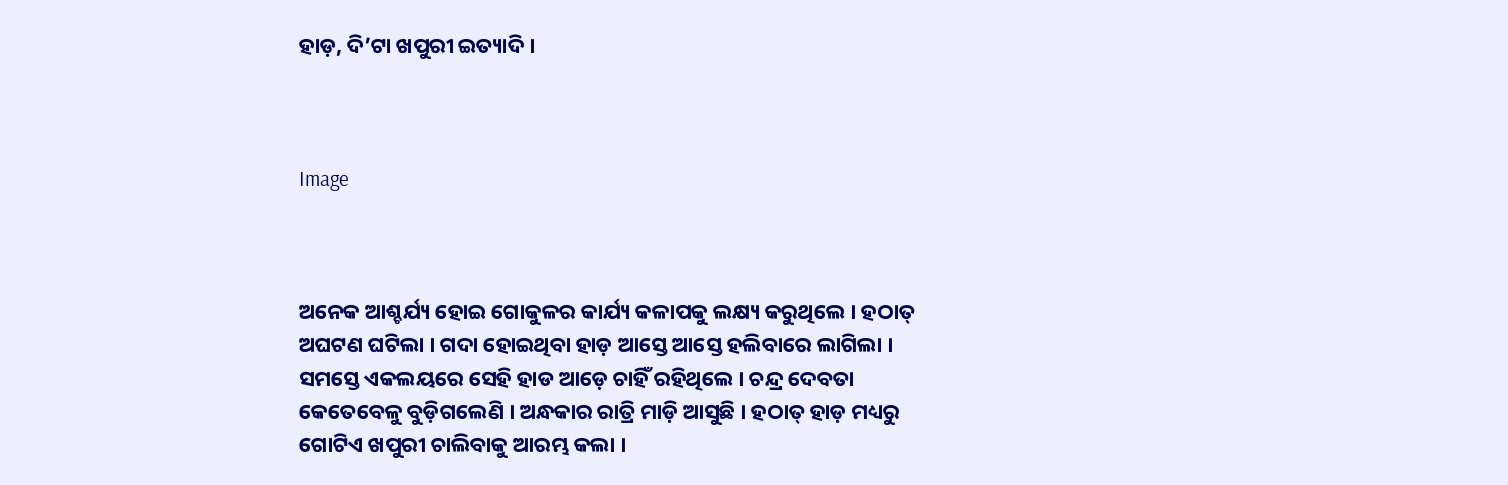ହାଡ଼, ଦି’ଟା ଖପୁରୀ ଇତ୍ୟାଦି ।



Image



ଅନେକ ଆଶ୍ଚର୍ଯ୍ୟ ହୋଇ ଗୋକୁଳର କାର୍ଯ୍ୟ କଳାପକୁ ଲକ୍ଷ୍ୟ କରୁଥିଲେ । ହଠାତ୍‌ ଅଘଟଣ ଘଟିଲା । ଗଦା ହୋଇଥିବା ହାଡ଼ ଆସ୍ତେ ଆସ୍ତେ ହଲିବାରେ ଲାଗିଲା । ସମସ୍ତେ ଏକଲୟରେ ସେହି ହାଡ ଆଡ଼େ ଚାହିଁ ରହିଥିଲେ । ଚନ୍ଦ୍ର ଦେବତା କେତେବେଳୁ ବୁଡ଼ିଗଲେଣି । ଅନ୍ଧକାର ରାତ୍ରି ମାଡ଼ି ଆସୁଛି । ହଠାତ୍‌ ହାଡ଼ ମଧ୍ୟରୁ ଗୋଟିଏ ଖପୁରୀ ଚାଲିବାକୁ ଆରମ୍ଭ କଲା ।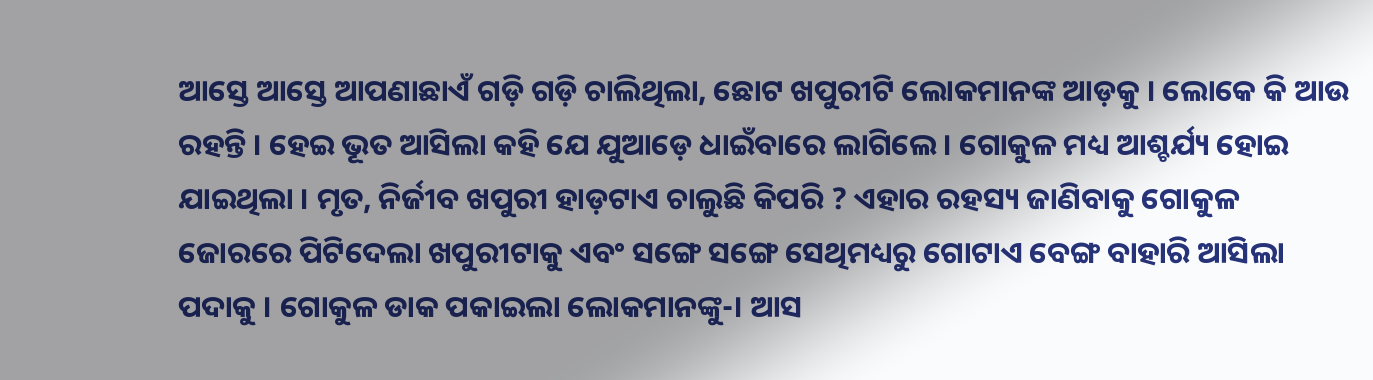ଆସ୍ତେ ଆସ୍ତେ ଆପଣାଛାଏଁ ଗଡ଼ି ଗଡ଼ି ଚାଲିଥିଲା, ଛୋଟ ଖପୁରୀଟି ଲୋକମାନଙ୍କ ଆଡ଼କୁ । ଲୋକେ କି ଆଉ ରହନ୍ତି । ହେଇ ଭୂତ ଆସିଲା କହି ଯେ ଯୁଆଡ଼େ ଧାଇଁବାରେ ଲାଗିଲେ । ଗୋକୁଳ ମଧ୍ୟ ଆଶ୍ଚର୍ଯ୍ୟ ହୋଇ ଯାଇଥିଲା । ମୃତ, ନିର୍ଜୀବ ଖପୁରୀ ହାଡ଼ଟାଏ ଚାଲୁଛି କିପରି ? ଏହାର ରହସ୍ୟ ଜାଣିବାକୁ ଗୋକୁଳ ଜୋରରେ ପିଟିଦେଲା ଖପୁରୀଟାକୁ ଏବଂ ସଙ୍ଗେ ସଙ୍ଗେ ସେଥିମଧ୍ୟରୁ ଗୋଟାଏ ବେଙ୍ଗ ବାହାରି ଆସିଲା ପଦାକୁ । ଗୋକୁଳ ଡାକ ପକାଇଲା ଲୋକମାନଙ୍କୁ-। ଆସ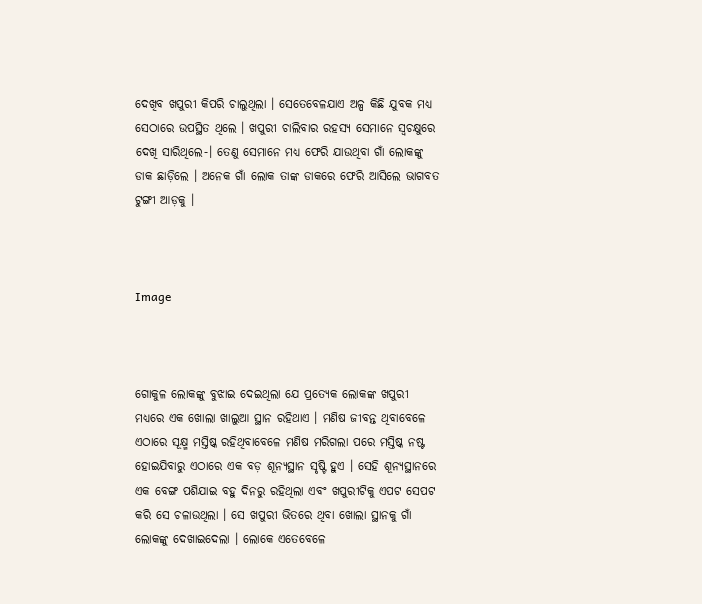ଦେଖିବ ଖପୁରୀ କିପରି ଚାଲୁଥିଲା । ସେତେବେଳଯାଏ ଅଳ୍ପ କିଛି ଯୁବକ ମଧ୍ୟ ସେଠାରେ ଉପସ୍ଥିତ ଥିଲେ । ଖପୁରୀ ଚାଲିବାର ରହସ୍ୟ ସେମାନେ ସ୍ଵଚକ୍ଷୁରେ ଦେଖି ସାରିଥିଲେ-। ତେଣୁ ସେମାନେ ମଧ୍ୟ ଫେରି ଯାଉଥିବା ଗାଁ ଲୋକଙ୍କୁ ଡାକ ଛାଡ଼ିଲେ । ଅନେକ ଗାଁ ଲୋକ ତାଙ୍କ ଡାକରେ ଫେରି ଆସିଲେ ଭାଗବତ ଟୁଙ୍ଗୀ ଆଡ଼କୁ ।



Image



ଗୋକୁଳ ଲୋକଙ୍କୁ ବୁଝାଇ ଦେଇଥିଲା ଯେ ପ୍ରତ୍ୟେକ ଲୋକଙ୍କ ଖପୁରୀ ମଧ୍ୟରେ ଏକ ଖୋଲା ଖାଲୁଆ ସ୍ଥାନ ରହିଥାଏ । ମଣିଷ ଜୀବନ୍ତ ଥିବାବେଳେ ଏଠାରେ ସୂକ୍ଷ୍ମ ମସ୍ତିଷ୍କ ରହିଥିବାବେଳେ ମଣିଷ ମରିଗଲା ପରେ ମସ୍ତିଷ୍କ ନଷ୍ଟ ହୋଇଯିବାରୁ ଏଠାରେ ଏକ ବଡ଼ ଶୂନ୍ୟସ୍ଥାନ ସୃଷ୍ଟି ହୁଏ । ସେହି ଶୂନ୍ୟସ୍ଥାନରେ ଏକ ବେଙ୍ଗ ପଶିଯାଇ ବହୁ ଦିନରୁ ରହିଥିଲା ଏବଂ ଖପୁରୀଟିକୁ ଏପଟ ସେପଟ କରି ସେ ଚଳାଉଥିଲା । ସେ ଖପୁରୀ ଭିତରେ ଥିବା ଖୋଲା ସ୍ଥାନକୁ ଗାଁ ଲୋକଙ୍କୁ ଦେଖାଇଦେଲା । ଲୋକେ ଏତେବେଳେ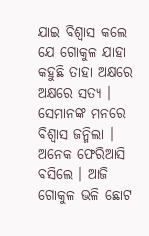ଯାଇ ବିଶ୍ଵାସ କଲେ ଯେ ଗୋକୁଳ ଯାହା କହୁଛି ତାହା ଅକ୍ଷରେ ଅକ୍ଷରେ ସତ୍ୟ । ସେମାନଙ୍କ ମନରେ ବିଶ୍ୱାସ ଜନ୍ମିଲା । ଅନେକ ଫେରିଆସି ବସିଲେ । ଆଜି ଗୋକୁଳ ଭଳି ଛୋଟ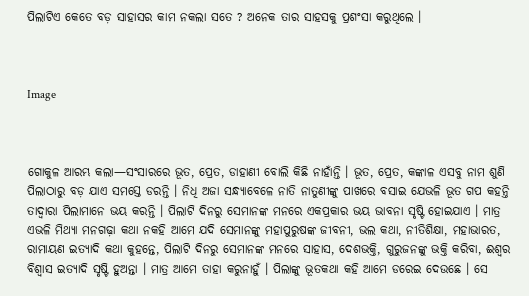ପିଲାଟିଏ କେତେ ବଡ଼ ସାହାସର କାମ ନକଲା ସତେ ? ଅନେକ ତାର ସାହସକୁ ପ୍ରଶଂସା କରୁଥିଲେ ।



Image



ଗୋକୁଳ ଆରମ୍ଭ କଲା—ସଂସାରରେ ଭୂତ, ପ୍ରେତ, ଡାହାଣୀ ବୋଲି କିଛି ନାହାଁନ୍ତି । ଭୂତ, ପ୍ରେତ, କଙ୍କାଳ ଏସବୁ ନାମ ଶୁଣି ପିଲାଠାରୁ ବଡ଼ ଯାଏ ସମସ୍ତେ ଡରନ୍ତି । ନିଧି ଅଜା ସନ୍ଧ୍ୟାବେଳେ ନାତି ନାତୁଣୀଙ୍କୁ ପାଖରେ ବସାଇ ଯେଭଳି ଭୂତ ଗପ କହନ୍ତି ତାଦ୍ୱାରା ପିଲାମାନେ ଭୟ କରନ୍ତି । ପିଲାଟି ଦିନରୁ ସେମାନଙ୍କ ମନରେ ଏକପ୍ରକାର ଭୟ ଭାବନା ସୃଷ୍ଟି ହୋଇଯାଏ । ମାତ୍ର ଏଭଳି ମିଥ୍ୟା ମନଗଢ଼ା କଥା ନକହି ଆମେ ଯଦି ସେମାନଙ୍କୁ ମହାପୁରୁଷଙ୍କ ଜୀବନୀ, ଭଲ କଥା, ନୀତିଶିକ୍ଷା, ମହାଭାରତ, ରାମାୟଣ ଇତ୍ୟାଦି କଥା କୁହନ୍ତେ, ପିଲାଟି ଦିନରୁ ସେମାନଙ୍କ ମନରେ ସାହାସ, ଦେଶଭକ୍ତି, ଗୁରୁଜନଙ୍କୁ ଭକ୍ତି କରିବା, ଈଶ୍ୱର ବିଶ୍ଵାସ ଇତ୍ୟାଦି ସୃଷ୍ଟି ହୁଅନ୍ତା । ମାତ୍ର ଆମେ ତାହା କରୁନାହୁଁ । ପିଲାଙ୍କୁ ଭୂତକଥା କହି ଆମେ ଡରେଇ ଦେଉଛେ । ସେ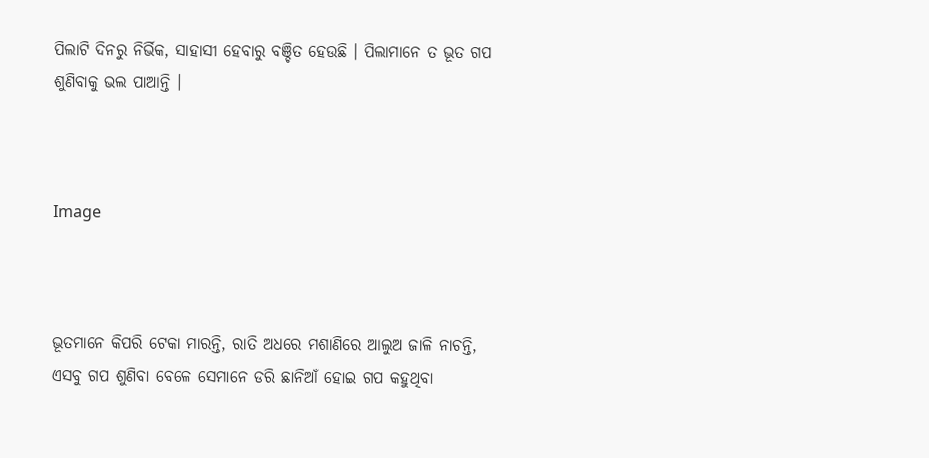ପିଲାଟି ଦିନରୁ ନିର୍ଭିକ, ସାହାସୀ ହେବାରୁ ବଞ୍ଚିତ ହେଉଛି । ପିଲାମାନେ ତ ଭୂତ ଗପ ଶୁଣିବାକୁ ଭଲ ପାଆନ୍ତି ।



Image



ଭୂତମାନେ କିପରି ଟେକା ମାରନ୍ତି, ରାତି ଅଧରେ ମଶାଣିରେ ଆଲୁଅ ଜାଳି ନାଚନ୍ତି, ଏସବୁ ଗପ ଶୁଣିବା ବେଳେ ସେମାନେ ଡରି ଛାନିଆଁ ହୋଇ ଗପ କହୁଥିବା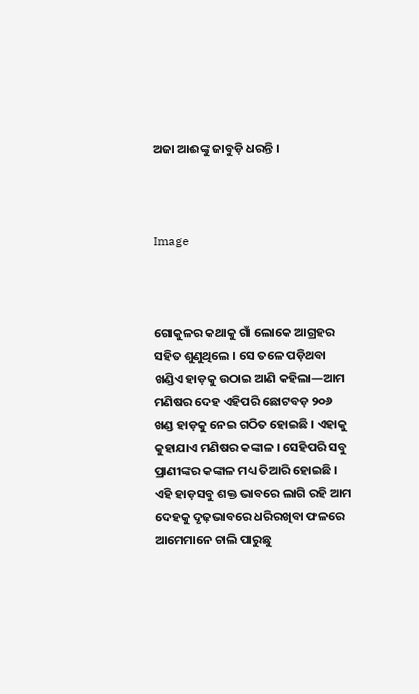ଅଜା ଆଈଙ୍କୁ ଜାବୁଡ଼ି ଧରନ୍ତି ।



Image



ଗୋକୁଳର କଥାକୁ ଗାଁ ଲୋକେ ଆଗ୍ରହର ସହିତ ଶୁଣୁଥିଲେ । ସେ ତଳେ ପଡ଼ିଥବା ଖଣ୍ଡିଏ ହାଡ଼କୁ ଉଠାଇ ଆଣି କହିଲା—ଆମ ମଣିଷର ଦେହ ଏହିପରି ଛୋଟବଡ଼ ୨୦୬ ଖଣ୍ଡ ହାଡ଼କୁ‌ ନେଇ ଗଠିତ ହୋଇଛି । ଏହାକୁ କୁହାଯାଏ ମଣିଷର କଙ୍କାଳ । ସେହିପରି ସବୁ ପ୍ରାଣୀଙ୍କର କଙ୍କାଳ ମଧ୍ୟ ତିଆରି ହୋଇଛି । ଏହି ହାଡ଼ସବୁ ଶକ୍ତ ଭାବରେ ଲାଗି ରହି ଆମ ଦେହକୁ ଦୃଢ଼ଭାବରେ ଧରିରଖିବା ଫଳରେ ଆମେମାନେ ଚାଲି ପାରୁଛୁ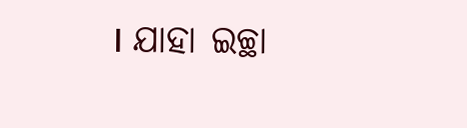। ଯାହା ଇଚ୍ଛା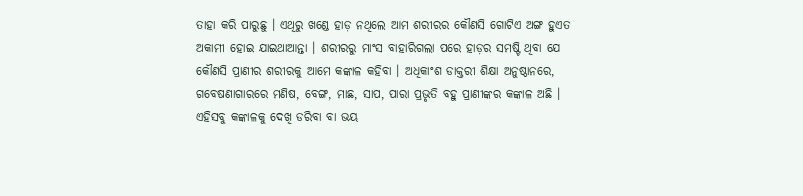ତାହା କରି ପାରୁଛୁ । ଏଥିରୁ ଖଣ୍ଡେ ହାଡ଼ ନଥିଲେ ଆମ ଶରୀରର କୌଣସି ଗୋଟିଏ ଅଙ୍ଗ ହୁଏତ ଅକାମୀ ହୋଇ ଯାଇଥାଆନ୍ତା । ଶରୀରରୁ ମାଂସ ବାହାରିଗଲା ପରେ ହାଡ଼ର ସମଷ୍ଟି ଥିବା ଯେ କୌଣସି ପ୍ରାଣୀର ଶରୀରକୁ ଆମେ କଙ୍କାଳ କହିବା । ଅଧିକାଂଶ ଡାକ୍ତରୀ ଶିକ୍ଷା ଅନୁଷ୍ଠାନରେ, ଗବେଷଣାଗାରରେ ମଣିଷ, ବେଙ୍ଗ, ମାଛ, ସାପ, ପାରା ପ୍ରଭୃତି ବହୁ ପ୍ରାଣୀଙ୍କର କଙ୍କାଳ ଅଛି । ଏହିସବୁ କଙ୍କାଳକୁ ଦେଖି ଡରିବା ବା ଭୟ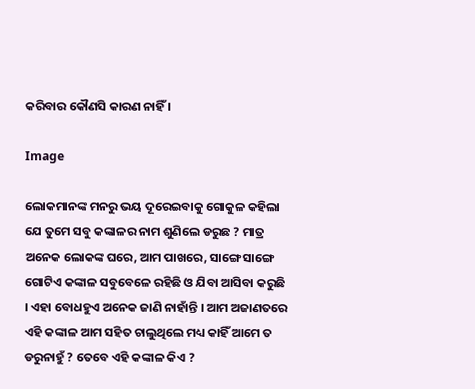କରିବାର କୌଣସି କାରଣ ନାହିଁ ।

Image

ଲୋକମାନଙ୍କ ମନରୁ ଭୟ ଦୂରେଇବାକୁ ଗୋକୁଳ କହିଲା ଯେ ତୁମେ ସବୁ କଙ୍କାଳର ନାମ ଶୁଣିଲେ ଡରୁଛ ? ମାତ୍ର ଅନେକ ଲୋକଙ୍କ ଘରେ, ଆମ ପାଖରେ, ସାଙ୍ଗେ ସାଙ୍ଗେ ଗୋଟିଏ କଙ୍କାଳ ସବୁବେଳେ ରହିଛି ଓ ଯିବା ଆସିବା କରୁଛି । ଏହା ବୋଧହୁଏ ଅନେକ ଜାଣି ନାହାଁନ୍ତି । ଆମ ଅଜାଣତରେ ଏହି କଙ୍କାଳ ଆମ ସହିତ ଚାଲୁଥିଲେ ମଧ୍ୟ କାହିଁ ଆମେ ତ ଡରୁନାହୁଁ ? ତେବେ ଏହି କଙ୍କାଳ କିଏ ?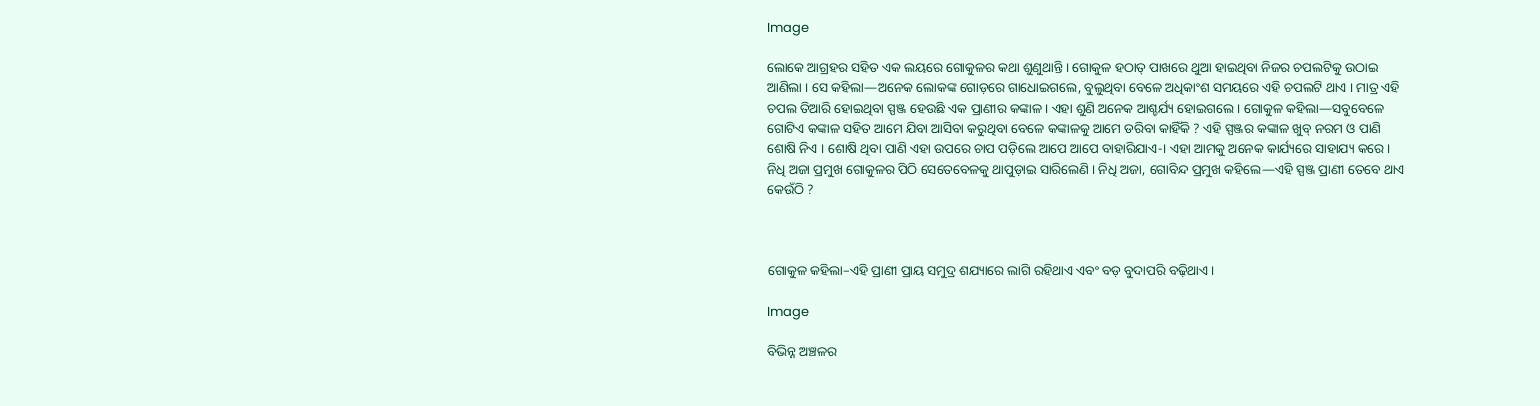Image

ଲୋକେ ଆଗ୍ରହର ସହିତ ଏକ ଲୟରେ ଗୋକୁଳର କଥା ଶୁଣୁଥାନ୍ତି । ଗୋକୁଳ ହଠାତ୍‌ ପାଖରେ ଥୁଆ ହାଇଥିବା ନିଜର ଚପଲଟିକୁ ଉଠାଇ ଆଣିଲା । ସେ କହିଲା—ଅନେକ ଲୋକଙ୍କ ଗୋଡ଼ରେ ଗାଧୋଇଗଲେ, ବୁଲୁଥିବା ବେଳେ ଅଧିକାଂଶ ସମୟରେ ଏହି ଚପଲଟି ଥାଏ । ମାତ୍ର ଏହି ଚପଲ ତିଆରି ହୋଇଥିବା ସ୍ପଞ୍ଜ ହେଉଛି ଏକ ପ୍ରାଣୀର କଙ୍କାଳ । ଏହା ଶୁଣି ଅନେକ ଆଶ୍ଚର୍ଯ୍ୟ ହୋଇଗଲେ । ଗୋକୁଳ କହିଲା—ସବୁବେଳେ ଗୋଟିଏ କଙ୍କାଳ ସହିତ ଆମେ ଯିବା ଆସିବା କରୁଥି‌ବା ବେଳେ କଙ୍କାଳକୁ ଆମେ ଡରିବା କାହିଁକି ? ଏହି ସ୍ପଞ୍ଜର କଙ୍କାଳ ଖୁବ୍‌ ନରମ ଓ ପାଣି ଶୋଷି ନିଏ । ଶୋଷି ଥିବା ପାଣି ଏହା ଉପରେ ଚାପ ପଡ଼ିଲେ ଆପେ ଆପେ ବାହାରିଯାଏ-। ଏହା ଆମକୁ ଅନେକ କାର୍ଯ୍ୟରେ ସାହାଯ୍ୟ କରେ । ନିଧି ଅଜା ପ୍ରମୁଖ ଗୋକୁଳର ପିଠି ସେତେବେଳକୁ ଥାପୁଡ଼ାଇ ସାରିଲେଣି । ନିଧି ଅଜା, ଗୋବିନ୍ଦ ପ୍ରମୁଖ କହିଲେ—ଏହି ସ୍ପଞ୍ଜ ପ୍ରାଣୀ ତେବେ ଥାଏ କେଉଁଠି ?



ଗୋକୁଳ କହିଲା–ଏହି ପ୍ରାଣୀ ପ୍ରାୟ ସମୁଦ୍ର ଶଯ୍ୟାରେ ଲାଗି ରହିଥାଏ ଏବଂ ବଡ଼ ବୁଦାପରି ବଢ଼ିଥାଏ ।

Image

ବିଭିନ୍ନ ଅଞ୍ଚଳର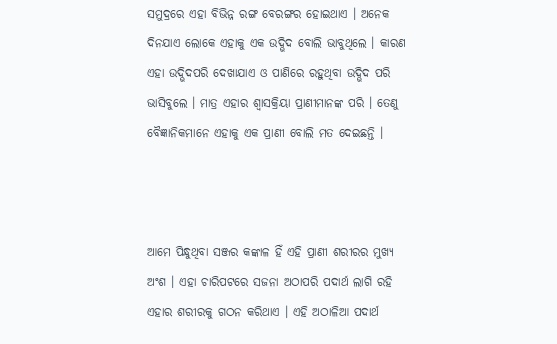ସମୁଦ୍ରରେ ଏହା ବିଭିନ୍ନ ରଙ୍ଗ ବେରଙ୍ଗର ହୋଇଥାଏ । ଅନେକ ଦିନଯାଏ ଲୋକେ ଏହାକୁ ଏକ ଉଦ୍ଭିଦ ବୋଲି ଭାବୁଥିଲେ । କାରଣ ଏହା ଉଦ୍ଭିଦପରି ଦେଖାଯାଏ ଓ ପାଣିରେ ରହୁଥିବା ଉଦ୍ଭିଦ ପରି ଭାସିବୁଲେ । ମାତ୍ର ଏହାର ଶ୍ଵାସକ୍ରିୟା ପ୍ରାଣୀମାନଙ୍କ ପରି । ତେଣୁ ବୈଜ୍ଞାନିକମାନେ ଏହାକୁ ଏକ ପ୍ରାଣୀ ବୋଲି ମତ ଦେଇଛନ୍ତି ।



ଆମେ ପିନ୍ଧୁଥିବା ସଞ୍ଜର କଙ୍କାଳ ହିଁ ଏହି ପ୍ରାଣୀ ଶରୀରର ମୁଖ୍ୟ ଅଂଶ । ଏହା ଚାରିପଟରେ ସଜନା ଅଠାପରି ପଦାର୍ଥ ଲାଗି ରହି ଏହାର ଶରୀରକୁ ଗଠନ କରିଥାଏ । ଏହି ଅଠାଳିଆ ପଦାର୍ଥ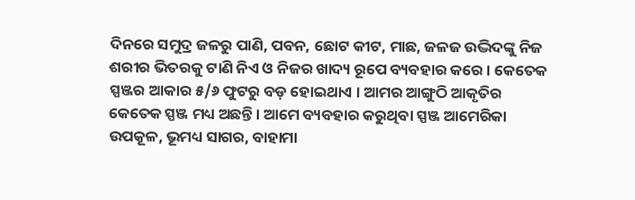ଦିନରେ ସମୁଦ୍ର ଜଳରୁ ପାଣି, ପବନ, ଛୋଟ କୀଟ, ମାଛ, ଜଳଜ ଉଦ୍ଭିଦଙ୍କୁ ନିଜ ଶରୀର ଭିତରକୁ ଟାଣି ନିଏ ଓ ନିଜର ଖାଦ୍ୟ ରୂପେ ବ୍ୟବହାର କରେ । କେତେକ ସ୍ପଞ୍ଜର ଆକାର ୫/୬ ଫୁଟରୁ ବଡ଼ ହୋଇଥାଏ । ଆମର ଆଙ୍ଗୁଠି ଆକୃତିର କେତେକ ସ୍ପଞ୍ଜ ମଧ୍ୟ ଅଛନ୍ତି । ଆମେ ବ୍ୟବହାର କରୁଥିବା ସ୍ପଞ୍ଜ ଆମେରିକା ଉପକୂଳ, ଭୂମଧ୍ୟ ସାଗର, ବାହାମା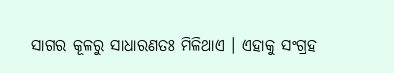ସାଗର କୂଳରୁ ସାଧାରଣତଃ ମିଳିଥାଏ । ଏହାକୁ ସଂଗ୍ରହ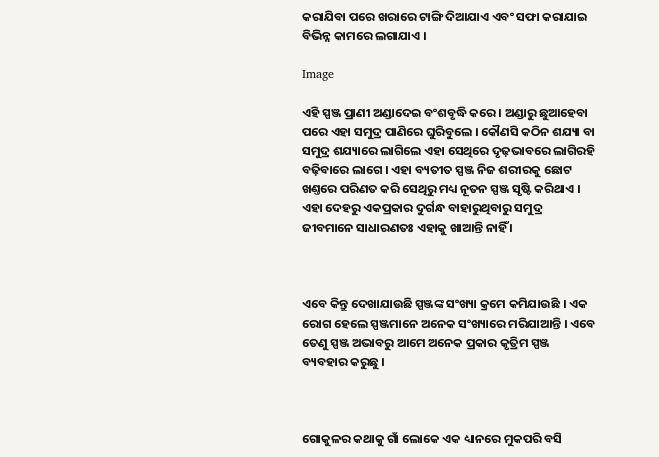କରାଯିବା ପରେ ଖରାରେ ଟାଙ୍ଗି ଦିଆଯାଏ ଏବଂ ସଫା କରାଯାଇ ବିଭିନ୍ନ କାମରେ ଲଗାଯାଏ ।

Image

ଏହି ସ୍ପଞ୍ଜ ପ୍ରାଣୀ ଅଣ୍ଡାଦେଇ ବଂଶବୃଦ୍ଧି କରେ । ଅଣ୍ଡାରୁ ଛୁଆହେବା ପରେ ଏହା ସମୁଦ୍ର ପାଣିରେ ଘୁରିବୁଲେ । କୌଣସି କଠିନ ଶଯ୍ୟା ବା ସମୁଦ୍ର ଶଯ୍ୟାରେ ଲାଗିଲେ ଏହା ସେଥିରେ ଦୃଢ଼ଭାବରେ ଲାଗିରହି ବଢ଼ିବାରେ ଲାଗେ । ଏହା ବ୍ୟତୀତ ସ୍ପଞ୍ଜ ନିଜ ଶରୀରକୁ ଛୋଟ ଖଣ୍ତରେ ପରିଣତ କରି ସେଥିରୁ ମଧ୍ୟ ନୂତନ ସ୍ପଞ୍ଜ ସୃଷ୍ଟି କରିଥାଏ । ଏହା ଦେହରୁ ଏକପ୍ରକାର ଦୁର୍ଗନ୍ଧ ବାହାରୁଥିବାରୁ ସମୁଦ୍ର ଜୀବମାନେ ସାଧାରଣତଃ ଏହାକୁ ଖାଆନ୍ତି ନାହିଁ ।



ଏବେ କିନ୍ତୁ ଦେଖାଯାଉଛି ସ୍ପଞ୍ଜଙ୍କ ସଂଖ୍ୟା କ୍ରମେ କମିଯାଉଛି । ଏକ ରୋଗ ହେଲେ ସ୍ପଞ୍ଜମାନେ ଅନେକ ସଂଖ୍ୟାରେ ମରିଯାଆନ୍ତି । ଏବେ ତେଣୁ ସ୍ପଞ୍ଜ ଅଭାବରୁ ଆମେ ଅନେକ ପ୍ରକାର କୃତ୍ରିମ ସ୍ପଞ୍ଜ ବ୍ୟବହାର କରୁଛୁ ।



ଗୋକୁଳର କଥାକୁ ଗାଁ ଲୋକେ ଏକ ଧ୍ୟାନରେ ମୁକପରି ବସି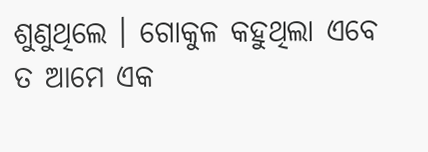ଶୁଣୁଥିଲେ । ଗୋକୁଳ କହୁଥିଲା ଏବେ ତ ଆମେ ଏକ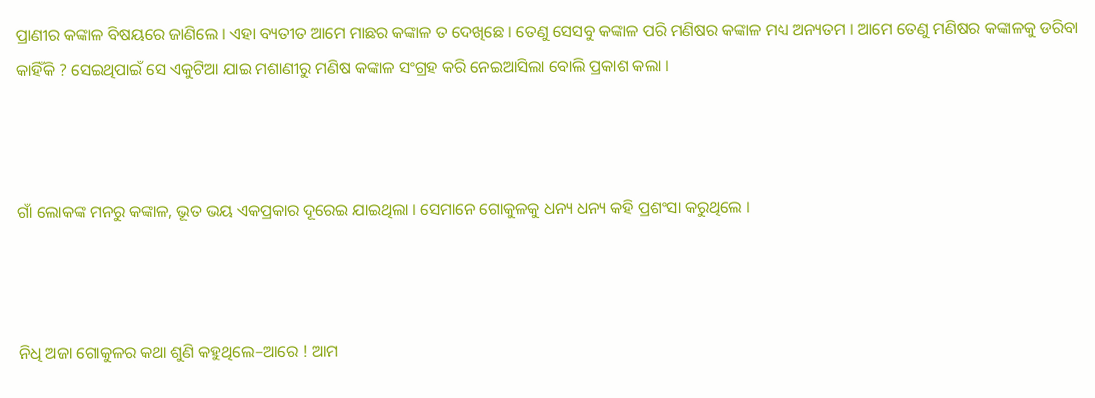ପ୍ରାଣୀର କଙ୍କାଳ ବିଷୟରେ ଜାଣିଲେ । ଏହା ବ୍ୟତୀତ ଆମେ ମାଛର କଙ୍କାଳ ତ ଦେଖିଛେ । ତେଣୁ ସେସବୁ କଙ୍କାଳ ପରି ମଣିଷର କଙ୍କାଳ ମଧ୍ୟ ଅନ୍ୟତମ । ଆମେ ତେଣୁ ମଣିଷର କଙ୍କାଳକୁ ଡରିବା କାହିଁକି ? ସେଇଥିପାଇଁ ସେ ଏକୁଟିଆ ଯାଇ ମଶାଣୀରୁ ମଣିଷ କଙ୍କାଳ ସଂଗ୍ରହ କରି ନେଇଆସିଲା ବୋଲି ପ୍ରକାଶ କଲା ।



ଗାଁ ଲୋକଙ୍କ ମନରୁ କଙ୍କାଳ, ଭୂତ ଭୟ ଏକପ୍ରକାର ଦୂରେଇ ଯାଇଥିଲା । ସେମାନେ ଗୋକୁଳକୁ ଧନ୍ୟ ଧନ୍ୟ କହି ପ୍ରଶଂସା କରୁଥିଲେ ।



ନିଧି ଅଜା ଗୋକୁଳର କଥା ଶୁଣି କହୁଥିଲେ–ଆରେ ! ଆମ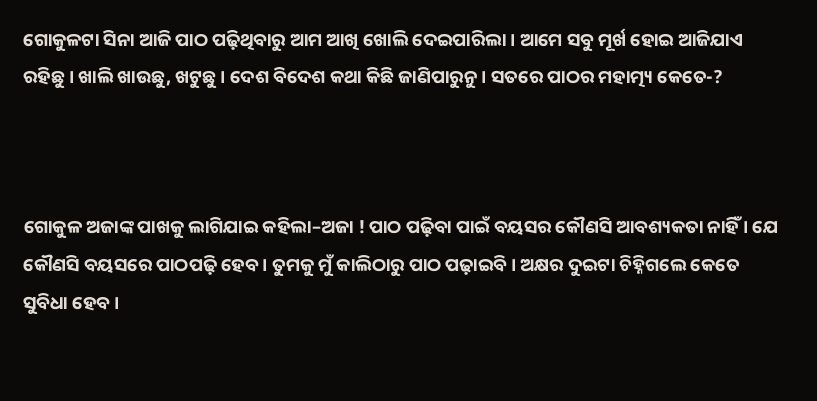ଗୋକୁଳଟା ସିନା ଆଜି ପାଠ ପଢ଼ିଥିବାରୁ ଆମ ଆଖି ଖୋଲି ଦେଇପାରିଲା । ଆମେ ସବୁ ମୂର୍ଖ ହୋଇ ଆଜିଯାଏ ରହିଛୁ । ଖାଲି ଖାଉଛୁ, ଖଟୁଛୁ । ଦେଶ ବିଦେଶ କଥା କିଛି ଜାଣିପାରୁନୁ । ସତରେ ପାଠର ମହାତ୍ମ୍ୟ କେତେ-?



ଗୋକୁଳ ଅଜାଙ୍କ ପାଖକୁ ଲାଗିଯାଇ କହିଲା–ଅଜା ! ପାଠ ପଢ଼ିବା ପାଇଁ ବୟସର କୌଣସି ଆବଶ୍ୟକତା ନାହିଁ । ଯେ କୌଣସି ବୟସରେ ପାଠପଢ଼ି ହେବ । ତୁମକୁ ମୁଁ କାଲିଠାରୁ ପାଠ ପଢ଼ାଇବି । ଅକ୍ଷର ଦୁଇଟା ଚିହ୍ନିଗଲେ କେତେ ସୁବିଧା ହେବ ।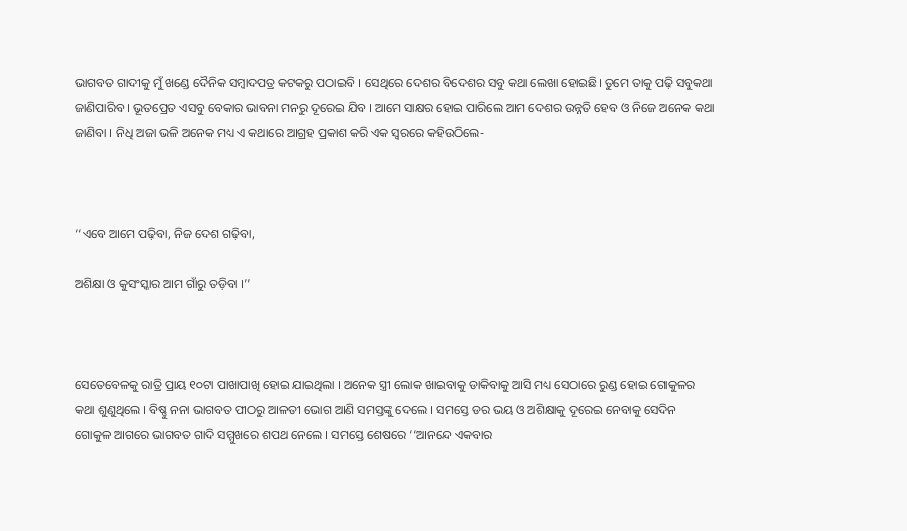ଭାଗବତ ଗାଦୀକୁ ମୁଁ ଖଣ୍ଡେ ଦୈନିକ ସମ୍ବାଦପତ୍ର କଟକରୁ ପଠାଇବି । ସେଥିରେ ଦେଶର ବିଦେଶର ସବୁ କଥା ଲେଖା ହୋଇଛି। ତୁମେ ତାକୁ ପଢ଼ି ସବୁକଥା ଜାଣିପାରିବ । ଭୂତପ୍ରେତ ଏସବୁ ବେକାର ଭାବନା ମନରୁ ଦୂରେଇ ଯିବ । ଆମେ ସାକ୍ଷର ହୋଇ ପାରିଲେ ଆମ ଦେଶର ଉନ୍ନତି ହେବ ଓ ନିଜେ ଅନେକ କଥା ଜାଣିବା । ନିଧି ଅଜା ଭଳି ଅନେକ ମଧ୍ୟ ଏ କଥାରେ ଆଗ୍ରହ ପ୍ରକାଶ କରି ଏକ ସ୍ଵରରେ କହିଉଠିଲେ-



‘‘ଏବେ ଆମେ ପଢ଼ିବା, ନିଜ ଦେଶ ଗଢ଼ିବା,

ଅଶିକ୍ଷା ଓ କୁସଂସ୍କାର ଆମ ଗାଁରୁ ତଡ଼ିବା ।’’



ସେତେବେଳକୁ ରାତ୍ରି ପ୍ରାୟ ୧୦ଟା ପାଖାପାଖି ହୋଇ ଯାଇଥିଲା । ଅନେକ ସ୍ତ୍ରୀ ଲୋକ ଖାଇବାକୁ ଡାକିବାକୁ ଆସି ମଧ୍ୟ ସେଠାରେ ରୁଣ୍ଡ ହୋଇ ଗୋକୁଳର କଥା ଶୁଣୁଥିଲେ । ବିଷ୍ଣୁ ନନା ଭାଗବତ ପୀଠରୁ ଆଳତୀ ଭୋଗ ଆଣି ସମସ୍ତଙ୍କୁ ଦେଲେ । ସମସ୍ତେ ଡର ଭୟ ଓ ଅଶିକ୍ଷାକୁ ଦୂରେଇ ନେବାକୁ ସେଦିନ ଗୋକୁଳ ଆଗରେ ଭାଗବତ ଗାଦି ସମ୍ମୁଖରେ ଶପଥ ନେଲେ । ସମସ୍ତେ ଶେଷରେ ‘‘ଆନନ୍ଦେ ଏକବାର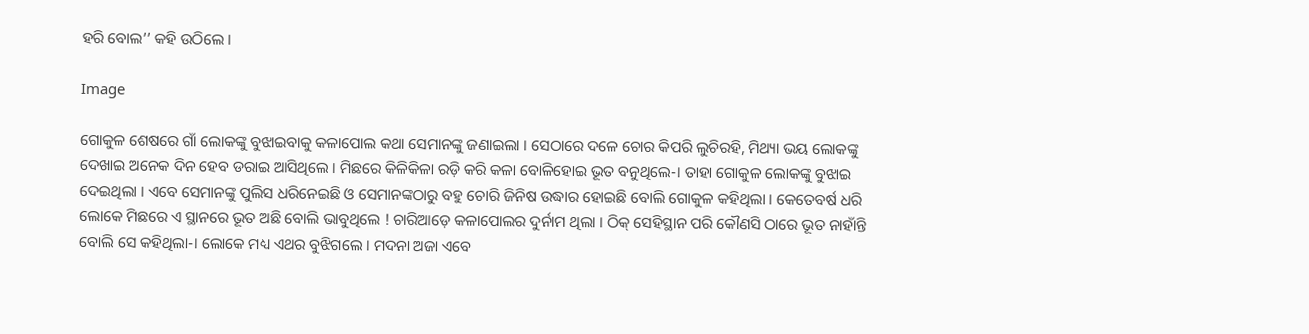ହରି ବୋଲ’’ କହି ଉଠିଲେ ।

Image

ଗୋକୁଳ ଶେଷରେ ଗାଁ ଲୋକଙ୍କୁ ବୁଝାଇବାକୁ କଳାପୋଲ କଥା ସେମାନଙ୍କୁ ଜଣାଇଲା । ସେଠାରେ ଦଳେ ଚୋର କିପରି ଲୁଚିରହି, ମିଥ୍ୟା ଭୟ ଲୋକଙ୍କୁ ଦେଖାଇ ଅନେକ ଦିନ ହେବ ଡରାଇ ଆସିଥିଲେ । ମିଛରେ କିଳିକିଳା ରଡ଼ି କରି କଳା ବୋଳିହୋଇ ଭୂତ ବନୁଥିଲେ-। ତାହା ଗୋକୁଳ ଲୋକଙ୍କୁ ବୁଝାଇ ଦେଇଥିଲା । ଏବେ ସେମାନଙ୍କୁ ପୁଲିସ ଧରିନେଇଛି ଓ ସେମାନଙ୍କଠାରୁ ବହୁ ଚୋରି ଜିନିଷ ଉଦ୍ଧାର ହୋଇଛି ବୋଲି ଗୋକୁଳ କହିଥିଲା । କେତେବର୍ଷ ଧରି ଲୋକେ ମିଛରେ ଏ ସ୍ଥାନରେ ଭୂତ ଅଛି ବୋଲି ଭାବୁଥିଲେ ! ଚାରିଆଡ଼େ କଳାପୋଲର ଦୁର୍ନାମ ଥିଲା । ଠିକ୍‌ ସେହିସ୍ଥାନ ପରି କୌଣସି ଠାରେ ଭୂତ ନାହାଁନ୍ତି ବୋଲି ସେ କହିଥିଲା-। ଲୋକେ ମଧ୍ୟ ଏଥର ବୁଝିଗଲେ । ମଦନା ଅଜା ଏବେ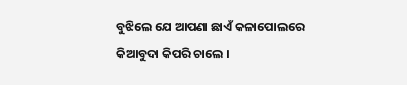ବୁଝିଲେ ଯେ ଆପଣା ଛାଏଁ କଳାପୋଲରେ କିଆବୁଦା କିପରି ଚାଲେ ।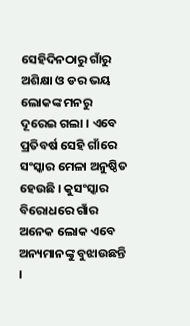ସେହିଦିନଠାରୁ ଗାଁରୁ ଅଶିକ୍ଷା ଓ ଡର ଭୟ ଲୋକଙ୍କ ମନରୁ ଦୂରେଇ ଗଲା । ଏବେ ପ୍ରତିବର୍ଷ ସେହି ଗାଁରେ ସଂସ୍କାର ମେଳା ଅନୁଷ୍ଠିତ ହେଉଛି । କୁସଂସ୍କାର ବିରୋଧରେ ଗାଁର ଅନେକ ଲୋକ ଏବେ ଅନ୍ୟମାନଙ୍କୁ ବୁଝାଉଛନ୍ତି ।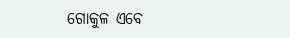ଗୋକୁଳ ଏବେ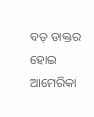ବଡ଼ ଡାକ୍ତର ହୋଇ ଆମେରିକା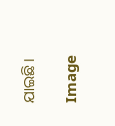ଯାଇଛି ।

Image